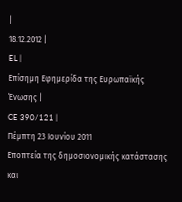|
18.12.2012 |
EL |
Επίσημη Εφημερίδα της Ευρωπαϊκής Ένωσης |
CE 390/121 |
Πέμπτη 23 Ιουνίου 2011
Εποπτεία της δημοσιονομικής κατάστασης και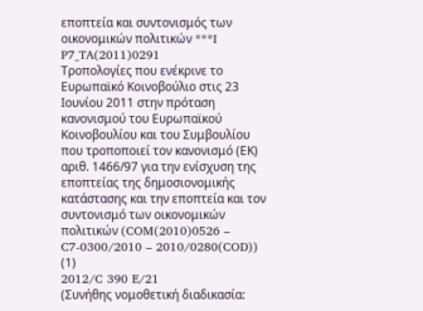εποπτεία και συντονισμός των οικονομικών πολιτικών ***I
P7_TA(2011)0291
Τροπολογίες που ενέκρινε το Ευρωπαϊκό Κοινοβούλιο στις 23 Ιουνίου 2011 στην πρόταση κανονισμού του Ευρωπαϊκού Κοινοβουλίου και του Συμβουλίου που τροποποιεί τον κανονισμό (ΕΚ) αριθ. 1466/97 για την ενίσχυση της εποπτείας της δημοσιονομικής κατάστασης και την εποπτεία και τον συντονισμό των οικονομικών πολιτικών (COM(2010)0526 – C7-0300/2010 – 2010/0280(COD)) (1)
2012/C 390 E/21
(Συνήθης νομοθετική διαδικασία: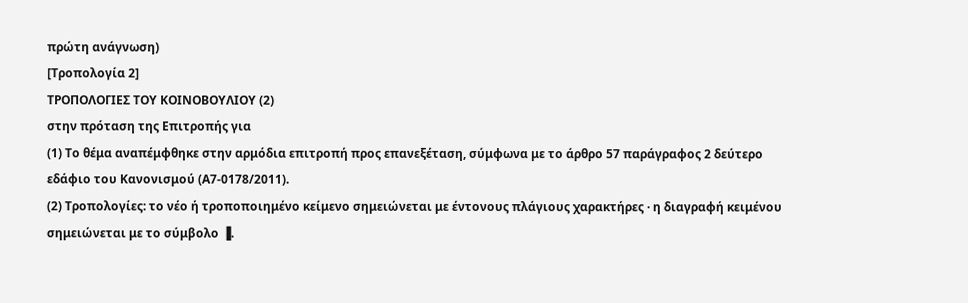πρώτη ανάγνωση)
[Τροπολογία 2]
ΤΡΟΠΟΛΟΓΙΕΣ ΤΟΥ ΚΟΙΝΟΒΟΥΛΙΟΥ (2)
στην πρόταση της Επιτροπής για
(1) Το θέμα αναπέμφθηκε στην αρμόδια επιτροπή προς επανεξέταση, σύμφωνα με το άρθρο 57 παράγραφος 2 δεύτερο εδάφιο του Κανονισμού (Α7-0178/2011).
(2) Τροπολογίες: το νέο ή τροποποιημένο κείμενο σημειώνεται με έντονους πλάγιους χαρακτήρες · η διαγραφή κειμένου σημειώνεται με το σύμβολο ▐.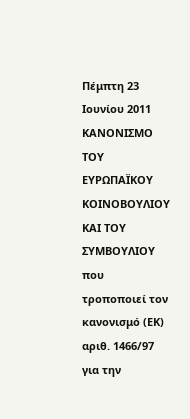Πέμπτη 23 Ιουνίου 2011
ΚΑΝΟΝΙΣΜΟ ΤΟΥ ΕΥΡΩΠΑΪΚΟΥ ΚΟΙΝΟΒΟΥΛΙΟΥ ΚΑΙ ΤΟΥ ΣΥΜΒΟΥΛΙΟΥ
που τροποποιεί τον κανονισμό (ΕΚ) αριθ. 1466/97 για την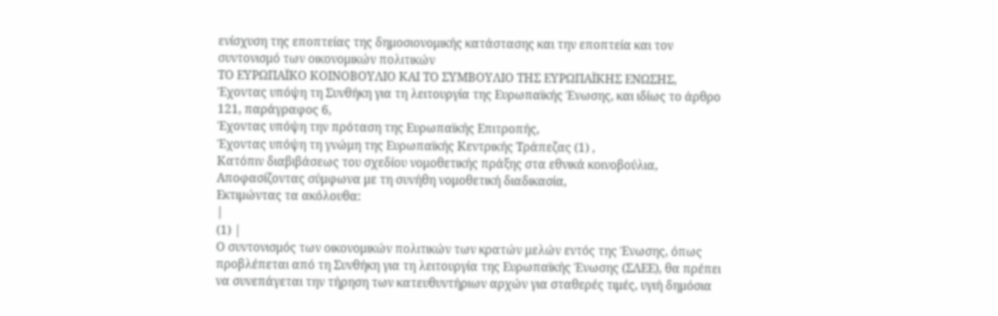ενίσχυση της εποπτείας της δημοσιονομικής κατάστασης και την εποπτεία και τον συντονισμό των οικονομικών πολιτικών
ΤΟ ΕΥΡΩΠΑΪΚΟ ΚΟΙΝΟΒΟΥΛΙΟ ΚΑΙ ΤΟ ΣΥΜΒΟΥΛΙΟ ΤΗΣ ΕΥΡΩΠΑΪΚΗΣ ΕΝΩΣΗΣ,
Έχοντας υπόψη τη Συνθήκη για τη λειτουργία της Ευρωπαϊκής Ένωσης, και ιδίως το άρθρο 121, παράγραφος 6,
Έχοντας υπόψη την πρόταση της Ευρωπαϊκής Επιτροπής,
Έχοντας υπόψη τη γνώμη της Ευρωπαϊκής Κεντρικής Τράπεζας (1) ,
Κατόπιν διαβιβάσεως του σχεδίου νομοθετικής πράξης στα εθνικά κοινοβούλια,
Αποφασίζοντας σύμφωνα με τη συνήθη νομοθετική διαδικασία,
Εκτιμώντας τα ακόλουθα:
|
(1) |
Ο συντονισμός των οικονομικών πολιτικών των κρατών μελών εντός της Ένωσης, όπως προβλέπεται από τη Συνθήκη για τη λειτουργία της Ευρωπαϊκής Ένωσης (ΣΛΕΕ), θα πρέπει να συνεπάγεται την τήρηση των κατευθυντήριων αρχών για σταθερές τιμές, υγιή δημόσια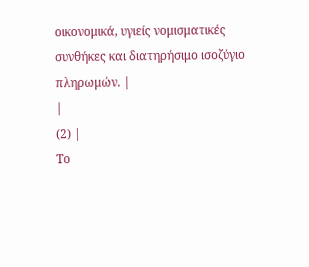οικονομικά, υγιείς νομισματικές συνθήκες και διατηρήσιμο ισοζύγιο πληρωμών. |
|
(2) |
Το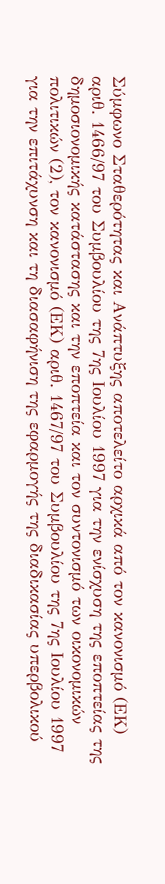Σύμφωνο Σταθερότητας και Ανάπτυξης αποτελείτο αρχικά από τον κανονισμό (ΕΚ) αριθ. 1466/97 του Συμβουλίου της 7ης Ιουλίου 1997 για την ενίσχυση της εποπτείας της δημοσιονομικής κατάστασης και την εποπτεία και τον συντονισμό των οικονομικών πολιτικών (2), τον κανονισμό (ΕΚ) αριθ. 1467/97 του Συμβουλίου της 7ης Ιουλίου 1997 για την επιτάχυνση και τη διασαφήνιση της εφαρμογής της διαδικασίας υπερβολικού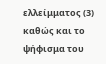ελλείμματος (3) καθώς και το ψήφισμα του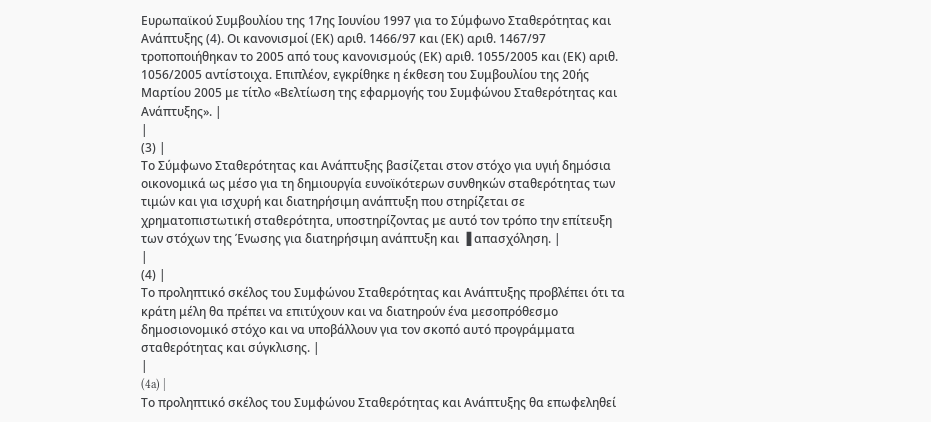Ευρωπαϊκού Συμβουλίου της 17ης Ιουνίου 1997 για το Σύμφωνο Σταθερότητας και Ανάπτυξης (4). Οι κανονισμοί (ΕΚ) αριθ. 1466/97 και (ΕΚ) αριθ. 1467/97 τροποποιήθηκαν το 2005 από τους κανονισμούς (ΕΚ) αριθ. 1055/2005 και (ΕΚ) αριθ. 1056/2005 αντίστοιχα. Επιπλέον, εγκρίθηκε η έκθεση του Συμβουλίου της 20ής Μαρτίου 2005 με τίτλο «Βελτίωση της εφαρμογής του Συμφώνου Σταθερότητας και Ανάπτυξης». |
|
(3) |
Το Σύμφωνο Σταθερότητας και Ανάπτυξης βασίζεται στον στόχο για υγιή δημόσια οικονομικά ως μέσο για τη δημιουργία ευνοϊκότερων συνθηκών σταθερότητας των τιμών και για ισχυρή και διατηρήσιμη ανάπτυξη που στηρίζεται σε χρηματοπιστωτική σταθερότητα, υποστηρίζοντας με αυτό τον τρόπο την επίτευξη των στόχων της Ένωσης για διατηρήσιμη ανάπτυξη και ▐ απασχόληση. |
|
(4) |
Το προληπτικό σκέλος του Συμφώνου Σταθερότητας και Ανάπτυξης προβλέπει ότι τα κράτη μέλη θα πρέπει να επιτύχουν και να διατηρούν ένα μεσοπρόθεσμο δημοσιονομικό στόχο και να υποβάλλουν για τον σκοπό αυτό προγράμματα σταθερότητας και σύγκλισης. |
|
(4a) |
Το προληπτικό σκέλος του Συμφώνου Σταθερότητας και Ανάπτυξης θα επωφεληθεί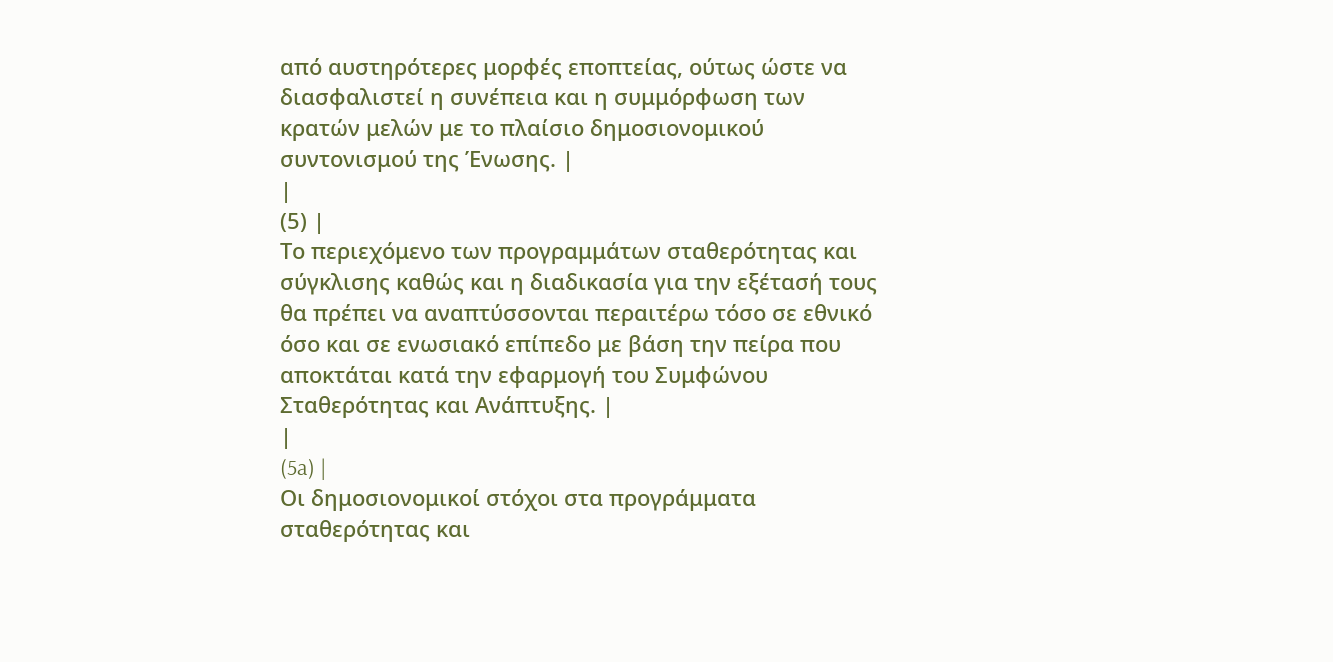από αυστηρότερες μορφές εποπτείας, ούτως ώστε να διασφαλιστεί η συνέπεια και η συμμόρφωση των κρατών μελών με το πλαίσιο δημοσιονομικού συντονισμού της Ένωσης. |
|
(5) |
Το περιεχόμενο των προγραμμάτων σταθερότητας και σύγκλισης καθώς και η διαδικασία για την εξέτασή τους θα πρέπει να αναπτύσσονται περαιτέρω τόσο σε εθνικό όσο και σε ενωσιακό επίπεδο με βάση την πείρα που αποκτάται κατά την εφαρμογή του Συμφώνου Σταθερότητας και Ανάπτυξης. |
|
(5a) |
Οι δημοσιονομικοί στόχοι στα προγράμματα σταθερότητας και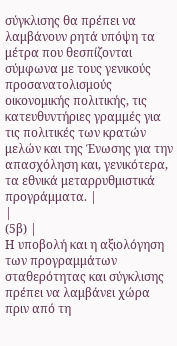σύγκλισης θα πρέπει να λαμβάνουν ρητά υπόψη τα μέτρα που θεσπίζονται σύμφωνα με τους γενικούς προσανατολισμούς οικονομικής πολιτικής, τις κατευθυντήριες γραμμές για τις πολιτικές των κρατών μελών και της Ένωσης για την απασχόληση και, γενικότερα, τα εθνικά μεταρρυθμιστικά προγράμματα. |
|
(5β) |
Η υποβολή και η αξιολόγηση των προγραμμάτων σταθερότητας και σύγκλισης πρέπει να λαμβάνει χώρα πριν από τη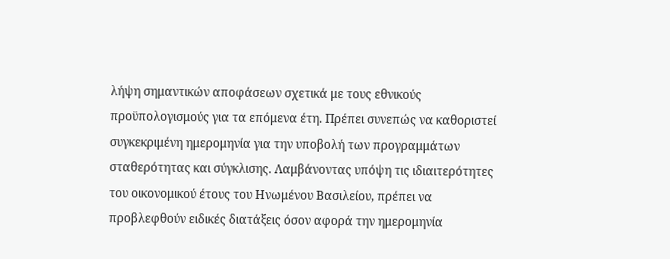λήψη σημαντικών αποφάσεων σχετικά με τους εθνικούς προϋπολογισμούς για τα επόμενα έτη. Πρέπει συνεπώς να καθοριστεί συγκεκριμένη ημερομηνία για την υποβολή των προγραμμάτων σταθερότητας και σύγκλισης. Λαμβάνοντας υπόψη τις ιδιαιτερότητες του οικονομικού έτους του Ηνωμένου Βασιλείου, πρέπει να προβλεφθούν ειδικές διατάξεις όσον αφορά την ημερομηνία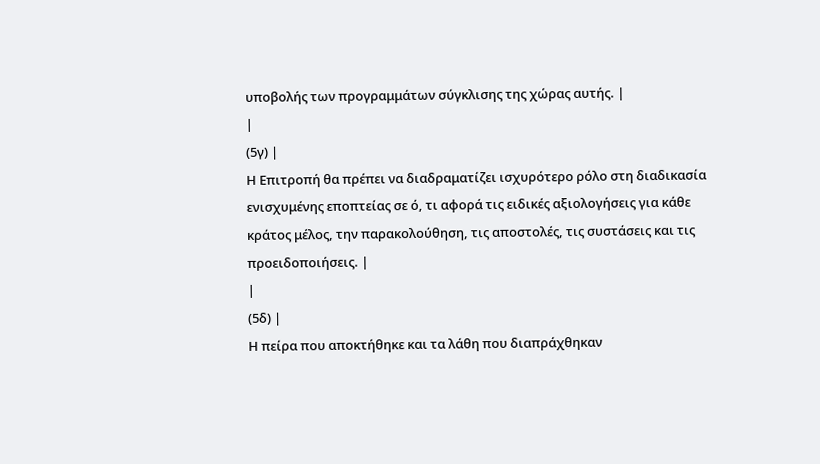υποβολής των προγραμμάτων σύγκλισης της χώρας αυτής. |
|
(5γ) |
Η Επιτροπή θα πρέπει να διαδραματίζει ισχυρότερο ρόλο στη διαδικασία ενισχυμένης εποπτείας σε ό, τι αφορά τις ειδικές αξιολογήσεις για κάθε κράτος μέλος, την παρακολούθηση, τις αποστολές, τις συστάσεις και τις προειδοποιήσεις. |
|
(5δ) |
Η πείρα που αποκτήθηκε και τα λάθη που διαπράχθηκαν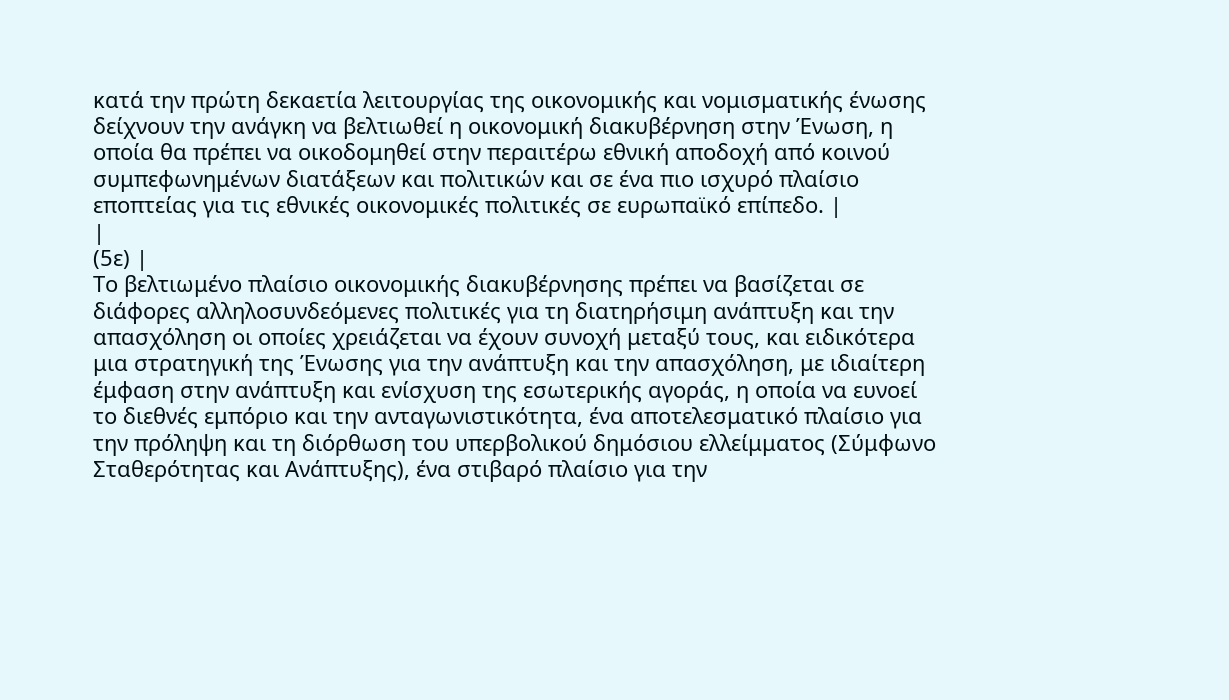κατά την πρώτη δεκαετία λειτουργίας της οικονομικής και νομισματικής ένωσης δείχνουν την ανάγκη να βελτιωθεί η οικονομική διακυβέρνηση στην Ένωση, η οποία θα πρέπει να οικοδομηθεί στην περαιτέρω εθνική αποδοχή από κοινού συμπεφωνημένων διατάξεων και πολιτικών και σε ένα πιο ισχυρό πλαίσιο εποπτείας για τις εθνικές οικονομικές πολιτικές σε ευρωπαϊκό επίπεδο. |
|
(5ε) |
Το βελτιωμένο πλαίσιο οικονομικής διακυβέρνησης πρέπει να βασίζεται σε διάφορες αλληλοσυνδεόμενες πολιτικές για τη διατηρήσιμη ανάπτυξη και την απασχόληση οι οποίες χρειάζεται να έχουν συνοχή μεταξύ τους, και ειδικότερα μια στρατηγική της Ένωσης για την ανάπτυξη και την απασχόληση, με ιδιαίτερη έμφαση στην ανάπτυξη και ενίσχυση της εσωτερικής αγοράς, η οποία να ευνοεί το διεθνές εμπόριο και την ανταγωνιστικότητα, ένα αποτελεσματικό πλαίσιο για την πρόληψη και τη διόρθωση του υπερβολικού δημόσιου ελλείμματος (Σύμφωνο Σταθερότητας και Ανάπτυξης), ένα στιβαρό πλαίσιο για την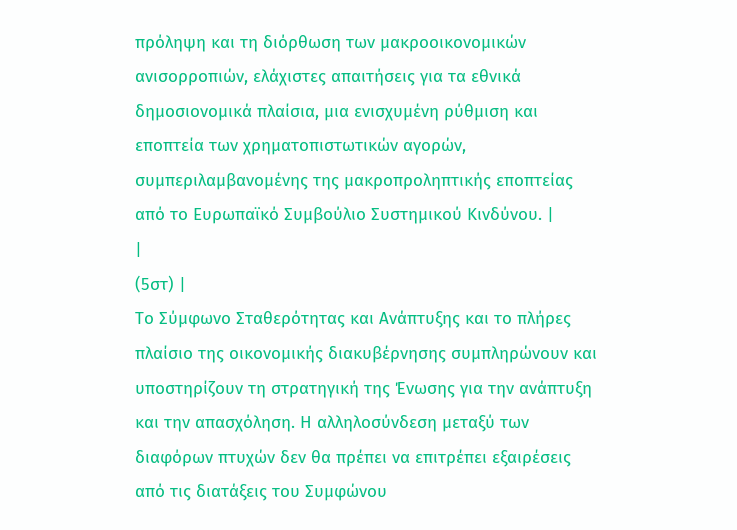πρόληψη και τη διόρθωση των μακροοικονομικών ανισορροπιών, ελάχιστες απαιτήσεις για τα εθνικά δημοσιονομικά πλαίσια, μια ενισχυμένη ρύθμιση και εποπτεία των χρηματοπιστωτικών αγορών, συμπεριλαμβανομένης της μακροπροληπτικής εποπτείας από το Ευρωπαϊκό Συμβούλιο Συστημικού Κινδύνου. |
|
(5στ) |
Το Σύμφωνο Σταθερότητας και Ανάπτυξης και το πλήρες πλαίσιο της οικονομικής διακυβέρνησης συμπληρώνουν και υποστηρίζουν τη στρατηγική της Ένωσης για την ανάπτυξη και την απασχόληση. Η αλληλοσύνδεση μεταξύ των διαφόρων πτυχών δεν θα πρέπει να επιτρέπει εξαιρέσεις από τις διατάξεις του Συμφώνου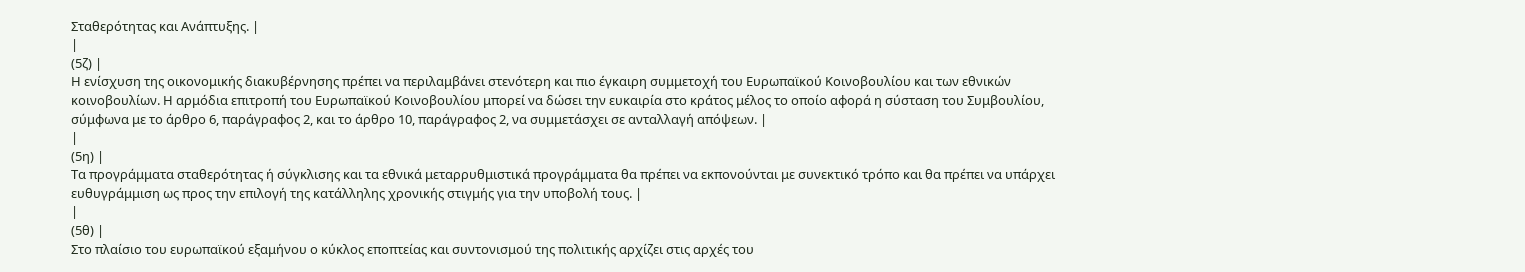Σταθερότητας και Ανάπτυξης. |
|
(5ζ) |
Η ενίσχυση της οικονομικής διακυβέρνησης πρέπει να περιλαμβάνει στενότερη και πιο έγκαιρη συμμετοχή του Ευρωπαϊκού Κοινοβουλίου και των εθνικών κοινοβουλίων. Η αρμόδια επιτροπή του Ευρωπαϊκού Κοινοβουλίου μπορεί να δώσει την ευκαιρία στο κράτος μέλος το οποίο αφορά η σύσταση του Συμβουλίου, σύμφωνα με το άρθρο 6, παράγραφος 2, και το άρθρο 10, παράγραφος 2, να συμμετάσχει σε ανταλλαγή απόψεων. |
|
(5η) |
Τα προγράμματα σταθερότητας ή σύγκλισης και τα εθνικά μεταρρυθμιστικά προγράμματα θα πρέπει να εκπονούνται με συνεκτικό τρόπο και θα πρέπει να υπάρχει ευθυγράμμιση ως προς την επιλογή της κατάλληλης χρονικής στιγμής για την υποβολή τους. |
|
(5θ) |
Στο πλαίσιο του ευρωπαϊκού εξαμήνου ο κύκλος εποπτείας και συντονισμού της πολιτικής αρχίζει στις αρχές του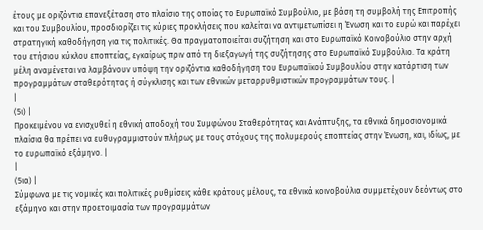έτους με οριζόντια επανεξέταση στο πλαίσιο της οποίας το Ευρωπαϊκό Συμβούλιο, με βάση τη συμβολή της Επιτροπής και του Συμβουλίου, προσδιορίζει τις κύριες προκλήσεις που καλείται να αντιμετωπίσει η Ένωση και το ευρώ και παρέχει στρατηγική καθοδήγηση για τις πολιτικές. Θα πραγματοποιείται συζήτηση και στο Ευρωπαϊκό Κοινοβούλιο στην αρχή του ετήσιου κύκλου εποπτείας, εγκαίρως πριν από τη διεξαγωγή της συζήτησης στο Ευρωπαϊκό Συμβούλιο. Τα κράτη μέλη αναμένεται να λαμβάνουν υπόψη την οριζόντια καθοδήγηση του Ευρωπαϊκού Συμβουλίου στην κατάρτιση των προγραμμάτων σταθερότητας ή σύγκλισης και των εθνικών μεταρρυθμιστικών προγραμμάτων τους. |
|
(5ι) |
Προκειμένου να ενισχυθεί η εθνική αποδοχή του Συμφώνου Σταθερότητας και Ανάπτυξης, τα εθνικά δημοσιονομικά πλαίσια θα πρέπει να ευθυγραμμιστούν πλήρως με τους στόχους της πολυμερούς εποπτείας στην Ένωση, και, ιδίως, με το ευρωπαϊκό εξάμηνο. |
|
(5ια) |
Σύμφωνα με τις νομικές και πολιτικές ρυθμίσεις κάθε κράτους μέλους, τα εθνικά κοινοβούλια συμμετέχουν δεόντως στο εξάμηνο και στην προετοιμασία των προγραμμάτων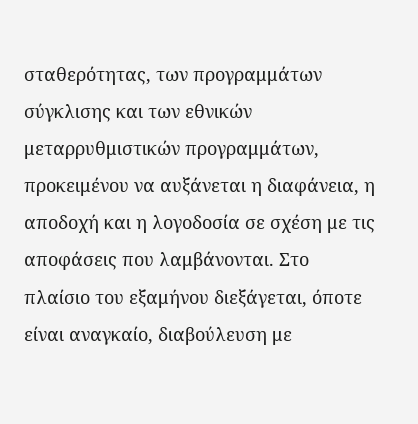σταθερότητας, των προγραμμάτων σύγκλισης και των εθνικών μεταρρυθμιστικών προγραμμάτων, προκειμένου να αυξάνεται η διαφάνεια, η αποδοχή και η λογοδοσία σε σχέση με τις αποφάσεις που λαμβάνονται. Στο πλαίσιο του εξαμήνου διεξάγεται, όποτε είναι αναγκαίο, διαβούλευση με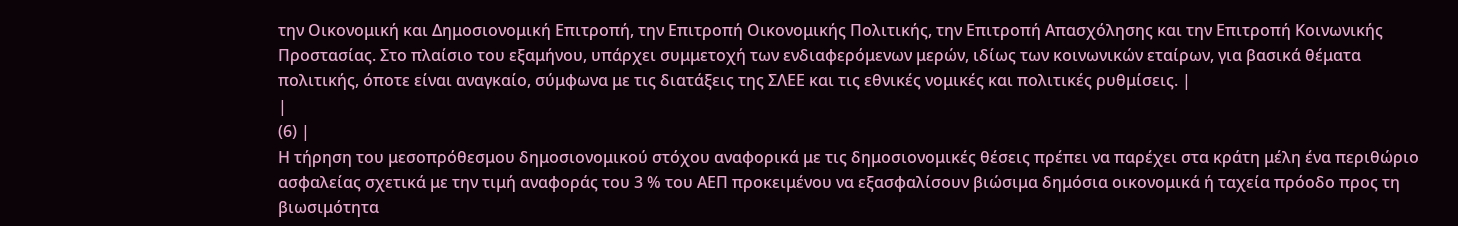την Οικονομική και Δημοσιονομική Επιτροπή, την Επιτροπή Οικονομικής Πολιτικής, την Επιτροπή Απασχόλησης και την Επιτροπή Κοινωνικής Προστασίας. Στο πλαίσιο του εξαμήνου, υπάρχει συμμετοχή των ενδιαφερόμενων μερών, ιδίως των κοινωνικών εταίρων, για βασικά θέματα πολιτικής, όποτε είναι αναγκαίο, σύμφωνα με τις διατάξεις της ΣΛΕΕ και τις εθνικές νομικές και πολιτικές ρυθμίσεις. |
|
(6) |
Η τήρηση του μεσοπρόθεσμου δημοσιονομικού στόχου αναφορικά με τις δημοσιονομικές θέσεις πρέπει να παρέχει στα κράτη μέλη ένα περιθώριο ασφαλείας σχετικά με την τιμή αναφοράς του 3 % του ΑΕΠ προκειμένου να εξασφαλίσουν βιώσιμα δημόσια οικονομικά ή ταχεία πρόοδο προς τη βιωσιμότητα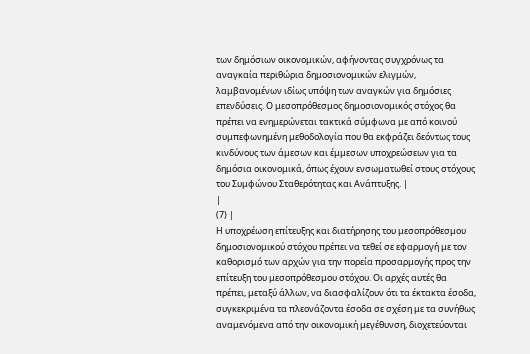των δημόσιων οικονομικών, αφήνοντας συγχρόνως τα αναγκαία περιθώρια δημοσιονομικών ελιγμών, λαμβανομένων ιδίως υπόψη των αναγκών για δημόσιες επενδύσεις. Ο μεσοπρόθεσμος δημοσιονομικός στόχος θα πρέπει να ενημερώνεται τακτικά σύμφωνα με από κοινού συμπεφωνημένη μεθοδολογία που θα εκφράζει δεόντως τους κινδύνους των άμεσων και έμμεσων υποχρεώσεων για τα δημόσια οικονομικά, όπως έχουν ενσωματωθεί στους στόχους του Συμφώνου Σταθερότητας και Ανάπτυξης. |
|
(7) |
Η υποχρέωση επίτευξης και διατήρησης του μεσοπρόθεσμου δημοσιονομικού στόχου πρέπει να τεθεί σε εφαρμογή με τον καθορισμό των αρχών για την πορεία προσαρμογής προς την επίτευξη του μεσοπρόθεσμου στόχου. Οι αρχές αυτές θα πρέπει, μεταξύ άλλων, να διασφαλίζουν ότι τα έκτακτα έσοδα, συγκεκριμένα τα πλεονάζοντα έσοδα σε σχέση με τα συνήθως αναμενόμενα από την οικονομική μεγέθυνση, διοχετεύονται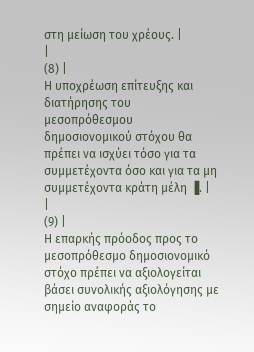στη μείωση του χρέους. |
|
(8) |
Η υποχρέωση επίτευξης και διατήρησης του μεσοπρόθεσμου δημοσιονομικού στόχου θα πρέπει να ισχύει τόσο για τα συμμετέχοντα όσο και για τα μη συμμετέχοντα κράτη μέλη ▐. |
|
(9) |
Η επαρκής πρόοδος προς το μεσοπρόθεσμο δημοσιονομικό στόχο πρέπει να αξιολογείται βάσει συνολικής αξιολόγησης με σημείο αναφοράς το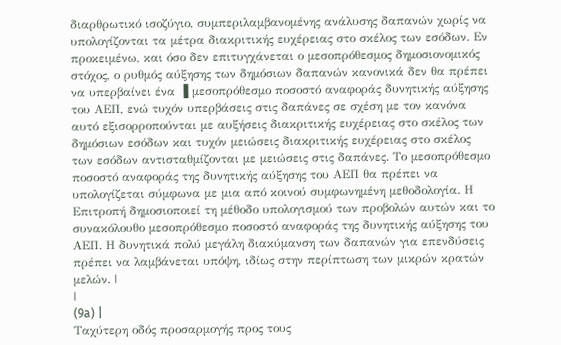διαρθρωτικό ισοζύγιο, συμπεριλαμβανομένης ανάλυσης δαπανών χωρίς να υπολογίζονται τα μέτρα διακριτικής ευχέρειας στο σκέλος των εσόδων. Εν προκειμένω, και όσο δεν επιτυγχάνεται ο μεσοπρόθεσμος δημοσιονομικός στόχος, ο ρυθμός αύξησης των δημόσιων δαπανών κανονικά δεν θα πρέπει να υπερβαίνει ένα ▐ μεσοπρόθεσμο ποσοστό αναφοράς δυνητικής αύξησης του ΑΕΠ, ενώ τυχόν υπερβάσεις στις δαπάνες σε σχέση με τον κανόνα αυτό εξισορροπούνται με αυξήσεις διακριτικής ευχέρειας στο σκέλος των δημόσιων εσόδων και τυχόν μειώσεις διακριτικής ευχέρειας στο σκέλος των εσόδων αντισταθμίζονται με μειώσεις στις δαπάνες. Το μεσοπρόθεσμο ποσοστό αναφοράς της δυνητικής αύξησης του ΑΕΠ θα πρέπει να υπολογίζεται σύμφωνα με μια από κοινού συμφωνημένη μεθοδολογία. Η Επιτροπή δημοσιοποιεί τη μέθοδο υπολογισμού των προβολών αυτών και το συνακόλουθο μεσοπρόθεσμο ποσοστό αναφοράς της δυνητικής αύξησης του ΑΕΠ. Η δυνητικά πολύ μεγάλη διακύμανση των δαπανών για επενδύσεις πρέπει να λαμβάνεται υπόψη, ιδίως στην περίπτωση των μικρών κρατών μελών. |
|
(9a) |
Ταχύτερη οδός προσαρμογής προς τους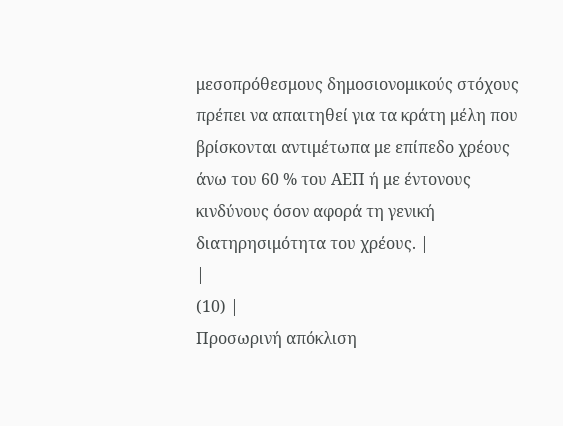μεσοπρόθεσμους δημοσιονομικούς στόχους πρέπει να απαιτηθεί για τα κράτη μέλη που βρίσκονται αντιμέτωπα με επίπεδο χρέους άνω του 60 % του ΑΕΠ ή με έντονους κινδύνους όσον αφορά τη γενική διατηρησιμότητα του χρέους. |
|
(10) |
Προσωρινή απόκλιση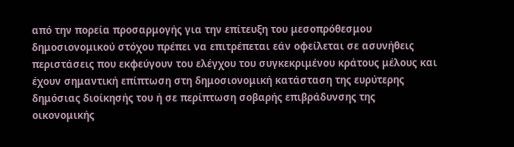από την πορεία προσαρμογής για την επίτευξη του μεσοπρόθεσμου δημοσιονομικού στόχου πρέπει να επιτρέπεται εάν οφείλεται σε ασυνήθεις περιστάσεις που εκφεύγουν του ελέγχου του συγκεκριμένου κράτους μέλους και έχουν σημαντική επίπτωση στη δημοσιονομική κατάσταση της ευρύτερης δημόσιας διοίκησής του ή σε περίπτωση σοβαρής επιβράδυνσης της οικονομικής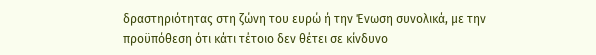δραστηριότητας στη ζώνη του ευρώ ή την Ένωση συνολικά, με την προϋπόθεση ότι κάτι τέτοιο δεν θέτει σε κίνδυνο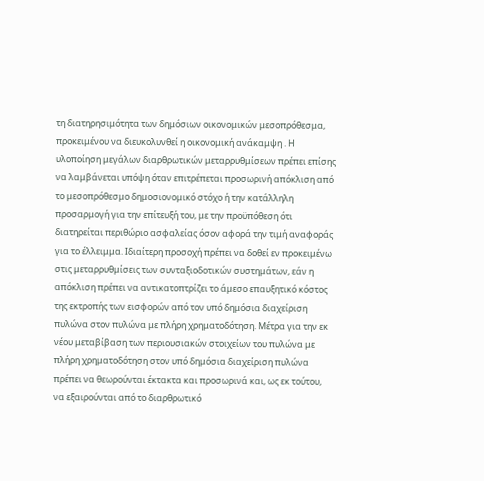τη διατηρησιμότητα των δημόσιων οικονομικών μεσοπρόθεσμα, προκειμένου να διευκολυνθεί η οικονομική ανάκαμψη . Η υλοποίηση μεγάλων διαρθρωτικών μεταρρυθμίσεων πρέπει επίσης να λαμβάνεται υπόψη όταν επιτρέπεται προσωρινή απόκλιση από το μεσοπρόθεσμο δημοσιονομικό στόχο ή την κατάλληλη προσαρμογή για την επίτευξή του, με την προϋπόθεση ότι διατηρείται περιθώριο ασφαλείας όσον αφορά την τιμή αναφοράς για το έλλειμμα. Ιδιαίτερη προσοχή πρέπει να δοθεί εν προκειμένω στις μεταρρυθμίσεις των συνταξιοδοτικών συστημάτων, εάν η απόκλιση πρέπει να αντικατοπτρίζει το άμεσο επαυξητικό κόστος της εκτροπής των εισφορών από τον υπό δημόσια διαχείριση πυλώνα στον πυλώνα με πλήρη χρηματοδότηση. Μέτρα για την εκ νέου μεταβίβαση των περιουσιακών στοιχείων του πυλώνα με πλήρη χρηματοδότηση στον υπό δημόσια διαχείριση πυλώνα πρέπει να θεωρούνται έκτακτα και προσωρινά και, ως εκ τούτου, να εξαιρούνται από το διαρθρωτικό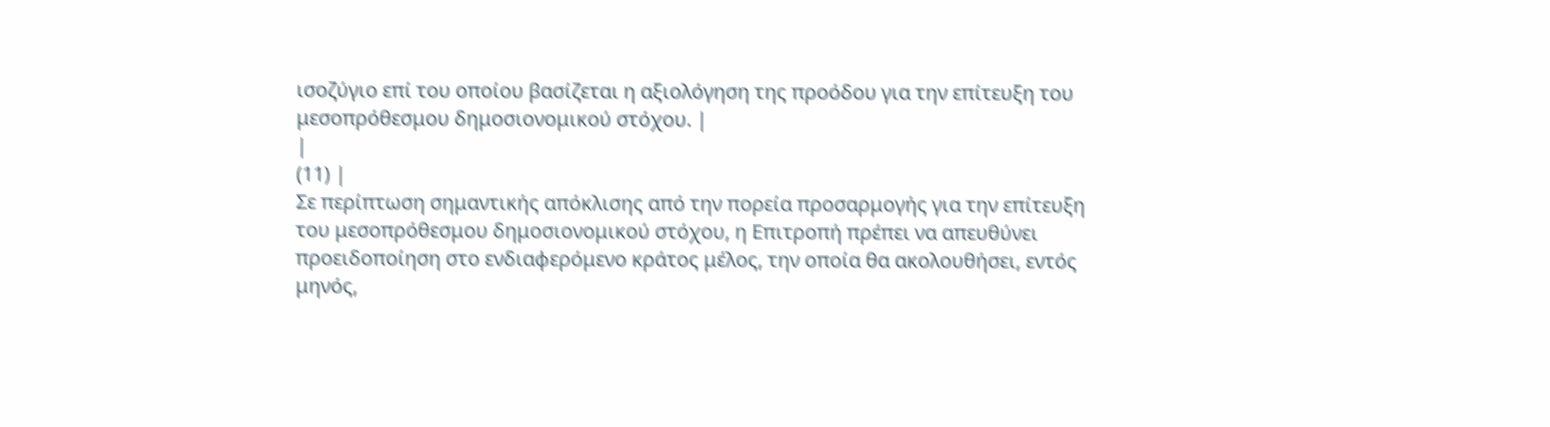ισοζύγιο επί του οποίου βασίζεται η αξιολόγηση της προόδου για την επίτευξη του μεσοπρόθεσμου δημοσιονομικού στόχου. |
|
(11) |
Σε περίπτωση σημαντικής απόκλισης από την πορεία προσαρμογής για την επίτευξη του μεσοπρόθεσμου δημοσιονομικού στόχου, η Επιτροπή πρέπει να απευθύνει προειδοποίηση στο ενδιαφερόμενο κράτος μέλος, την οποία θα ακολουθήσει, εντός μηνός,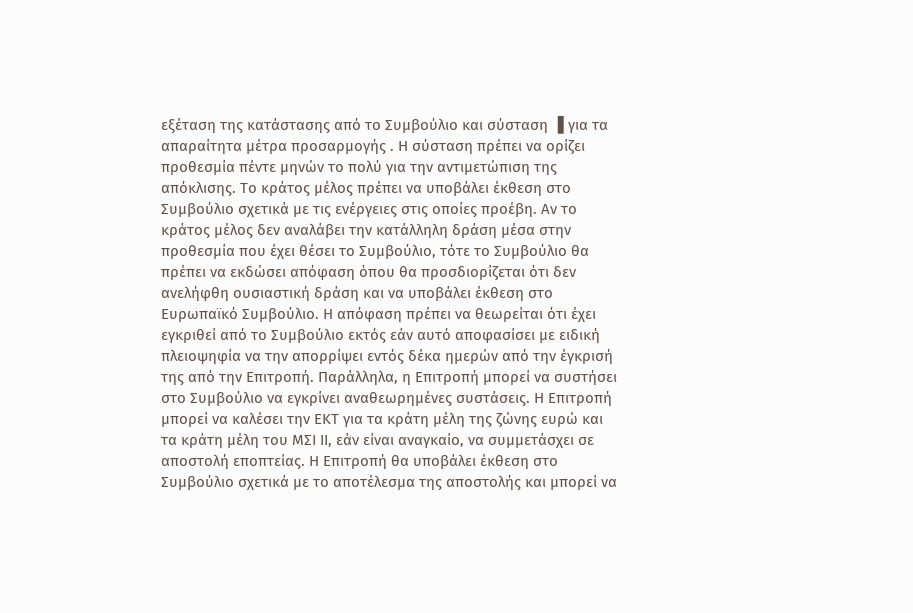εξέταση της κατάστασης από το Συμβούλιο και σύσταση ▐ για τα απαραίτητα μέτρα προσαρμογής . Η σύσταση πρέπει να ορίζει προθεσμία πέντε μηνών το πολύ για την αντιμετώπιση της απόκλισης. Το κράτος μέλος πρέπει να υποβάλει έκθεση στο Συμβούλιο σχετικά με τις ενέργειες στις οποίες προέβη. Αν το κράτος μέλος δεν αναλάβει την κατάλληλη δράση μέσα στην προθεσμία που έχει θέσει το Συμβούλιο, τότε το Συμβούλιο θα πρέπει να εκδώσει απόφαση όπου θα προσδιορίζεται ότι δεν ανελήφθη ουσιαστική δράση και να υποβάλει έκθεση στο Ευρωπαϊκό Συμβούλιο. Η απόφαση πρέπει να θεωρείται ότι έχει εγκριθεί από το Συμβούλιο εκτός εάν αυτό αποφασίσει με ειδική πλειοψηφία να την απορρίψει εντός δέκα ημερών από την έγκρισή της από την Επιτροπή. Παράλληλα, η Επιτροπή μπορεί να συστήσει στο Συμβούλιο να εγκρίνει αναθεωρημένες συστάσεις. Η Επιτροπή μπορεί να καλέσει την ΕΚΤ για τα κράτη μέλη της ζώνης ευρώ και τα κράτη μέλη του ΜΣΙ ΙΙ, εάν είναι αναγκαίο, να συμμετάσχει σε αποστολή εποπτείας. Η Επιτροπή θα υποβάλει έκθεση στο Συμβούλιο σχετικά με το αποτέλεσμα της αποστολής και μπορεί να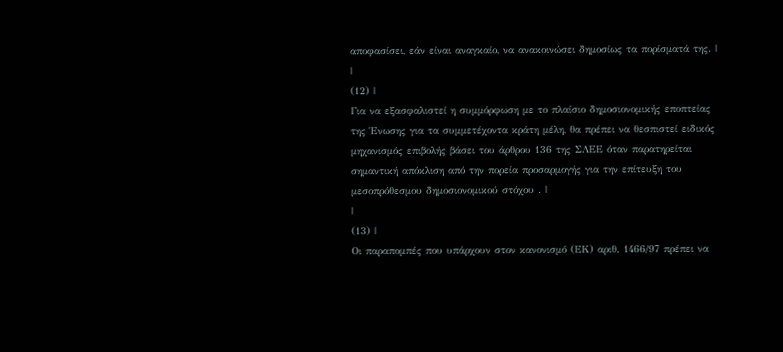αποφασίσει, εάν είναι αναγκαίο, να ανακοινώσει δημοσίως τα πορίσματά της. |
|
(12) |
Για να εξασφαλιστεί η συμμόρφωση με το πλαίσιο δημοσιονομικής εποπτείας της Ένωσης για τα συμμετέχοντα κράτη μέλη, θα πρέπει να θεσπιστεί ειδικός μηχανισμός επιβολής βάσει του άρθρου 136 της ΣΛΕΕ όταν παρατηρείται σημαντική απόκλιση από την πορεία προσαρμογής για την επίτευξη του μεσοπρόθεσμου δημοσιονομικού στόχου . |
|
(13) |
Οι παραπομπές που υπάρχουν στον κανονισμό (ΕΚ) αριθ. 1466/97 πρέπει να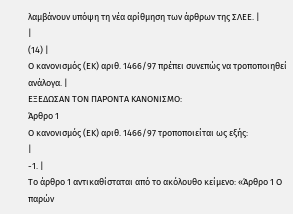λαμβάνουν υπόψη τη νέα αρίθμηση των άρθρων της ΣΛΕΕ. |
|
(14) |
Ο κανονισμός (ΕΚ) αριθ. 1466/97 πρέπει συνεπώς να τροποποιηθεί ανάλογα. |
ΕΞΕΔΩΣΑΝ ΤΟΝ ΠΑΡΟΝΤΑ ΚΑΝΟΝΙΣΜΟ:
Άρθρο 1
Ο κανονισμός (ΕΚ) αριθ. 1466/97 τροποποιείται ως εξής:
|
-1. |
Το άρθρο 1 αντικαθίσταται από το ακόλουθο κείμενο: «Άρθρο 1 Ο παρών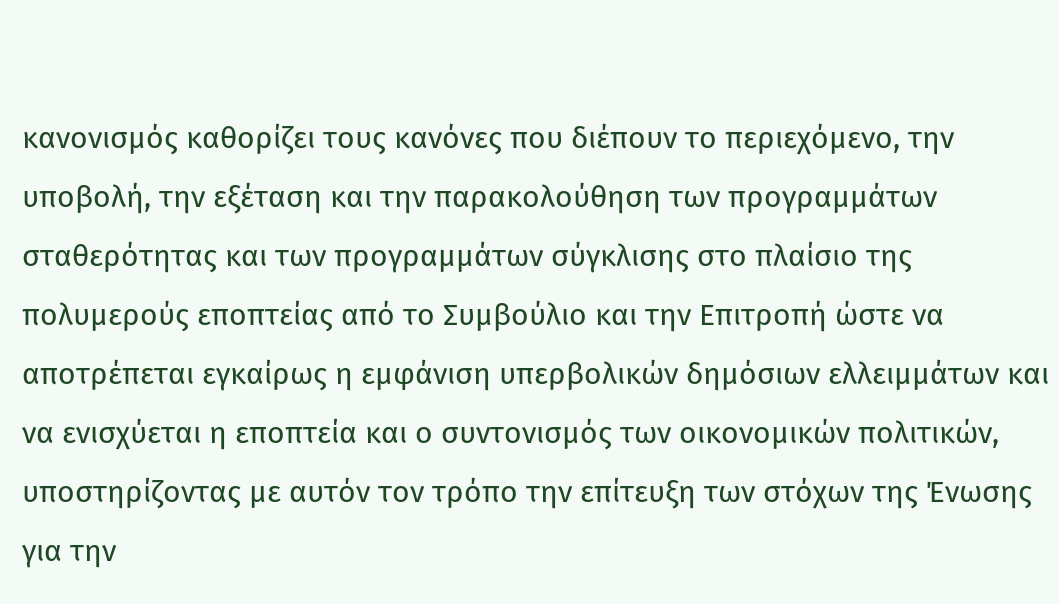κανονισμός καθορίζει τους κανόνες που διέπουν το περιεχόμενο, την υποβολή, την εξέταση και την παρακολούθηση των προγραμμάτων σταθερότητας και των προγραμμάτων σύγκλισης στο πλαίσιο της πολυμερούς εποπτείας από το Συμβούλιο και την Επιτροπή ώστε να αποτρέπεται εγκαίρως η εμφάνιση υπερβολικών δημόσιων ελλειμμάτων και να ενισχύεται η εποπτεία και ο συντονισμός των οικονομικών πολιτικών, υποστηρίζοντας με αυτόν τον τρόπο την επίτευξη των στόχων της Ένωσης για την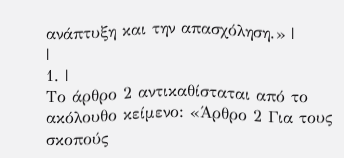ανάπτυξη και την απασχόληση.» |
|
1. |
Το άρθρο 2 αντικαθίσταται από το ακόλουθο κείμενο: «Άρθρο 2 Για τους σκοπούς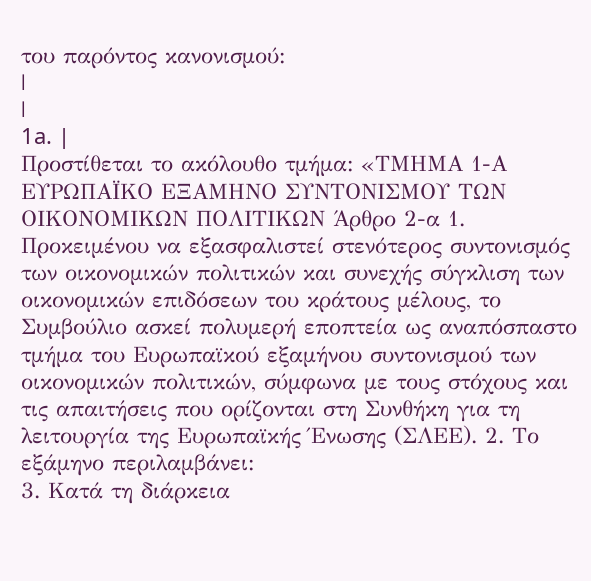του παρόντος κανονισμού:
|
|
1a. |
Προστίθεται το ακόλουθο τμήμα: «ΤΜΗΜΑ 1-Α ΕΥΡΩΠΑΪΚΟ ΕΞΑΜΗΝΟ ΣΥΝΤΟΝΙΣΜΟΥ ΤΩΝ ΟΙΚΟΝΟΜΙΚΩΝ ΠΟΛΙΤΙΚΩΝ Άρθρο 2-α 1. Προκειμένου να εξασφαλιστεί στενότερος συντονισμός των οικονομικών πολιτικών και συνεχής σύγκλιση των οικονομικών επιδόσεων του κράτους μέλους, το Συμβούλιο ασκεί πολυμερή εποπτεία ως αναπόσπαστο τμήμα του Ευρωπαϊκού εξαμήνου συντονισμού των οικονομικών πολιτικών, σύμφωνα με τους στόχους και τις απαιτήσεις που ορίζονται στη Συνθήκη για τη λειτουργία της Ευρωπαϊκής Ένωσης (ΣΛΕΕ). 2. Το εξάμηνο περιλαμβάνει:
3. Κατά τη διάρκεια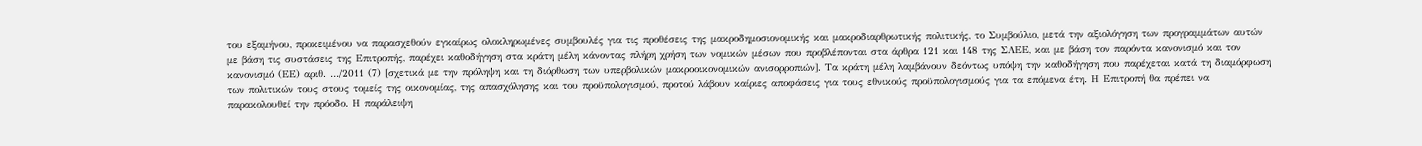του εξαμήνου, προκειμένου να παρασχεθούν εγκαίρως ολοκληρωμένες συμβουλές για τις προθέσεις της μακροδημοσιονομικής και μακροδιαρθρωτικής πολιτικής, το Συμβούλιο, μετά την αξιολόγηση των προγραμμάτων αυτών με βάση τις συστάσεις της Επιτροπής, παρέχει καθοδήγηση στα κράτη μέλη κάνοντας πλήρη χρήση των νομικών μέσων που προβλέπονται στα άρθρα 121 και 148 της ΣΛΕΕ, και με βάση τον παρόντα κανονισμό και τον κανονισμό (ΕΕ) αριθ. …/2011 (7) [σχετικά με την πρόληψη και τη διόρθωση των υπερβολικών μακροοικονομικών ανισορροπιών]. Τα κράτη μέλη λαμβάνουν δεόντως υπόψη την καθοδήγηση που παρέχεται κατά τη διαμόρφωση των πολιτικών τους στους τομείς της οικονομίας, της απασχόλησης και του προϋπολογισμού, προτού λάβουν καίριες αποφάσεις για τους εθνικούς προϋπολογισμούς για τα επόμενα έτη. Η Επιτροπή θα πρέπει να παρακολουθεί την πρόοδο. Η παράλειψη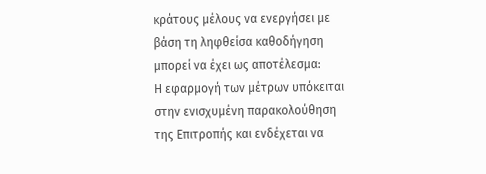κράτους μέλους να ενεργήσει με βάση τη ληφθείσα καθοδήγηση μπορεί να έχει ως αποτέλεσμα:
Η εφαρμογή των μέτρων υπόκειται στην ενισχυμένη παρακολούθηση της Επιτροπής και ενδέχεται να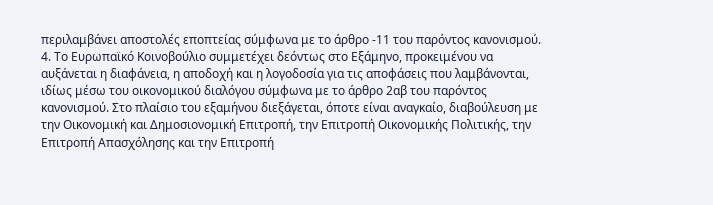περιλαμβάνει αποστολές εποπτείας σύμφωνα με το άρθρο -11 του παρόντος κανονισμού. 4. Το Ευρωπαϊκό Κοινοβούλιο συμμετέχει δεόντως στο Εξάμηνο, προκειμένου να αυξάνεται η διαφάνεια, η αποδοχή και η λογοδοσία για τις αποφάσεις που λαμβάνονται, ιδίως μέσω του οικονομικού διαλόγου σύμφωνα με το άρθρο 2αβ του παρόντος κανονισμού. Στο πλαίσιο του εξαμήνου διεξάγεται, όποτε είναι αναγκαίο, διαβούλευση με την Οικονομική και Δημοσιονομική Επιτροπή, την Επιτροπή Οικονομικής Πολιτικής, την Επιτροπή Απασχόλησης και την Επιτροπή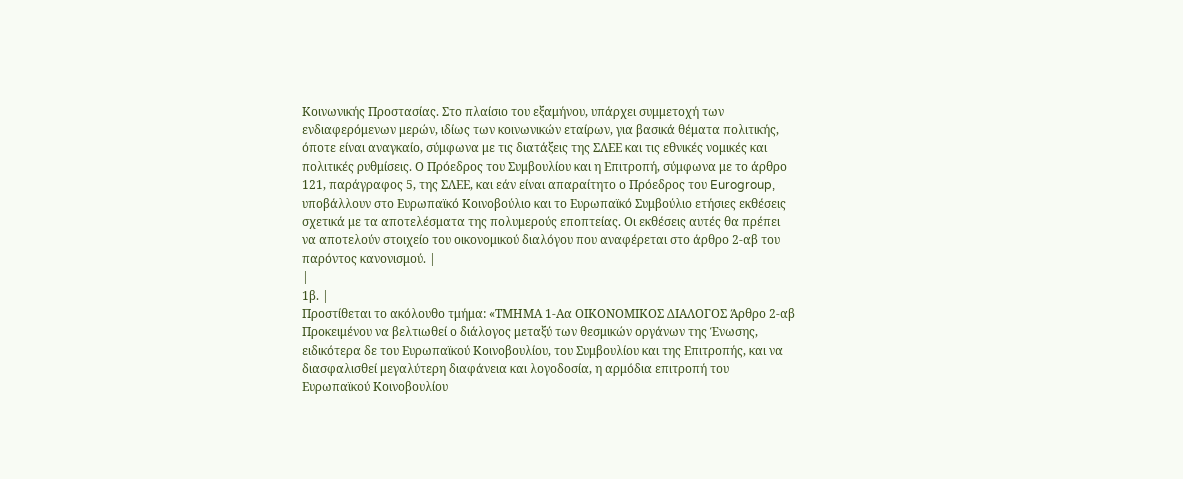Κοινωνικής Προστασίας. Στο πλαίσιο του εξαμήνου, υπάρχει συμμετοχή των ενδιαφερόμενων μερών, ιδίως των κοινωνικών εταίρων, για βασικά θέματα πολιτικής, όποτε είναι αναγκαίο, σύμφωνα με τις διατάξεις της ΣΛΕΕ και τις εθνικές νομικές και πολιτικές ρυθμίσεις. Ο Πρόεδρος του Συμβουλίου και η Επιτροπή, σύμφωνα με το άρθρο 121, παράγραφος 5, της ΣΛΕΕ, και εάν είναι απαραίτητο ο Πρόεδρος του Eurogroup, υποβάλλουν στο Ευρωπαϊκό Κοινοβούλιο και το Ευρωπαϊκό Συμβούλιο ετήσιες εκθέσεις σχετικά με τα αποτελέσματα της πολυμερούς εποπτείας. Οι εκθέσεις αυτές θα πρέπει να αποτελούν στοιχείο του οικονομικού διαλόγου που αναφέρεται στο άρθρο 2-αβ του παρόντος κανονισμού. |
|
1β. |
Προστίθεται το ακόλουθο τμήμα: «ΤΜΗΜΑ 1-Αα ΟΙΚΟΝΟΜΙΚΟΣ ΔΙΑΛΟΓΟΣ Άρθρο 2-αβ Προκειμένου να βελτιωθεί ο διάλογος μεταξύ των θεσμικών οργάνων της Ένωσης, ειδικότερα δε του Ευρωπαϊκού Κοινοβουλίου, του Συμβουλίου και της Επιτροπής, και να διασφαλισθεί μεγαλύτερη διαφάνεια και λογοδοσία, η αρμόδια επιτροπή του Ευρωπαϊκού Κοινοβουλίου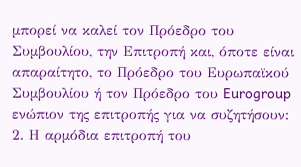μπορεί να καλεί τον Πρόεδρο του Συμβουλίου, την Επιτροπή και, όποτε είναι απαραίτητο, το Πρόεδρο του Ευρωπαϊκού Συμβουλίου ή τον Πρόεδρο του Eurogroup ενώπιον της επιτροπής για να συζητήσουν:
2. Η αρμόδια επιτροπή του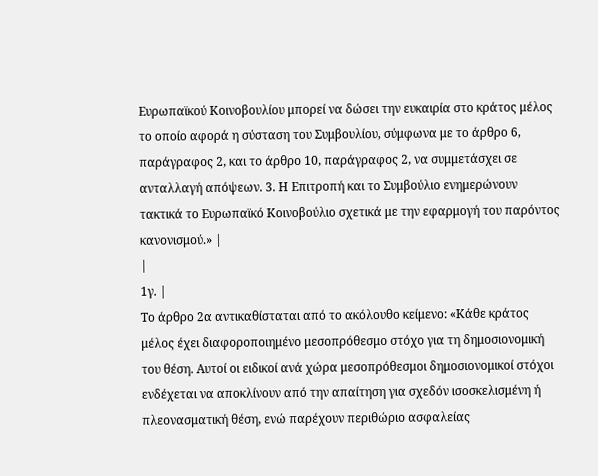Ευρωπαϊκού Κοινοβουλίου μπορεί να δώσει την ευκαιρία στο κράτος μέλος το οποίο αφορά η σύσταση του Συμβουλίου, σύμφωνα με το άρθρο 6, παράγραφος 2, και το άρθρο 10, παράγραφος 2, να συμμετάσχει σε ανταλλαγή απόψεων. 3. Η Επιτροπή και το Συμβούλιο ενημερώνουν τακτικά το Ευρωπαϊκό Κοινοβούλιο σχετικά με την εφαρμογή του παρόντος κανονισμού.» |
|
1γ. |
Το άρθρο 2α αντικαθίσταται από το ακόλουθο κείμενο: «Κάθε κράτος μέλος έχει διαφοροποιημένο μεσοπρόθεσμο στόχο για τη δημοσιονομική του θέση. Αυτοί οι ειδικοί ανά χώρα μεσοπρόθεσμοι δημοσιονομικοί στόχοι ενδέχεται να αποκλίνουν από την απαίτηση για σχεδόν ισοσκελισμένη ή πλεονασματική θέση, ενώ παρέχουν περιθώριο ασφαλείας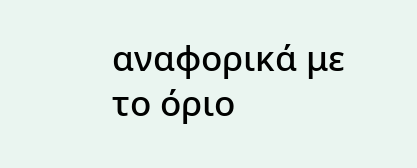αναφορικά με το όριο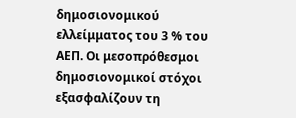δημοσιονομικού ελλείμματος του 3 % του ΑΕΠ. Οι μεσοπρόθεσμοι δημοσιονομικοί στόχοι εξασφαλίζουν τη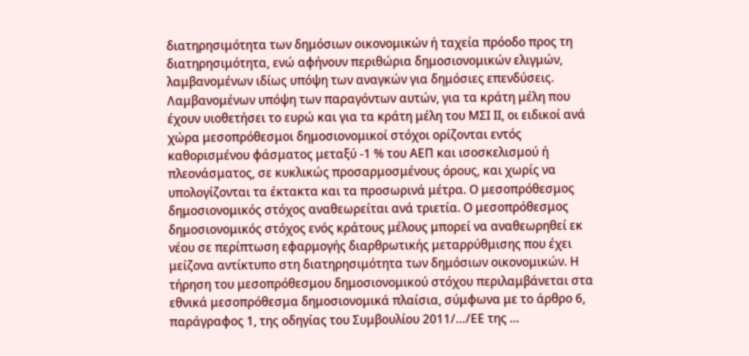διατηρησιμότητα των δημόσιων οικονομικών ή ταχεία πρόοδο προς τη διατηρησιμότητα, ενώ αφήνουν περιθώρια δημοσιονομικών ελιγμών, λαμβανομένων ιδίως υπόψη των αναγκών για δημόσιες επενδύσεις. Λαμβανομένων υπόψη των παραγόντων αυτών, για τα κράτη μέλη που έχουν υιοθετήσει το ευρώ και για τα κράτη μέλη του ΜΣΙ ΙΙ, οι ειδικοί ανά χώρα μεσοπρόθεσμοι δημοσιονομικοί στόχοι ορίζονται εντός καθορισμένου φάσματος μεταξύ -1 % του ΑΕΠ και ισοσκελισμού ή πλεονάσματος, σε κυκλικώς προσαρμοσμένους όρους, και χωρίς να υπολογίζονται τα έκτακτα και τα προσωρινά μέτρα. Ο μεσοπρόθεσμος δημοσιονομικός στόχος αναθεωρείται ανά τριετία. Ο μεσοπρόθεσμος δημοσιονομικός στόχος ενός κράτους μέλους μπορεί να αναθεωρηθεί εκ νέου σε περίπτωση εφαρμογής διαρθρωτικής μεταρρύθμισης που έχει μείζονα αντίκτυπο στη διατηρησιμότητα των δημόσιων οικονομικών. Η τήρηση του μεσοπρόθεσμου δημοσιονομικού στόχου περιλαμβάνεται στα εθνικά μεσοπρόθεσμα δημοσιονομικά πλαίσια, σύμφωνα με το άρθρο 6, παράγραφος 1, της οδηγίας του Συμβουλίου 2011/…/ΕΕ της …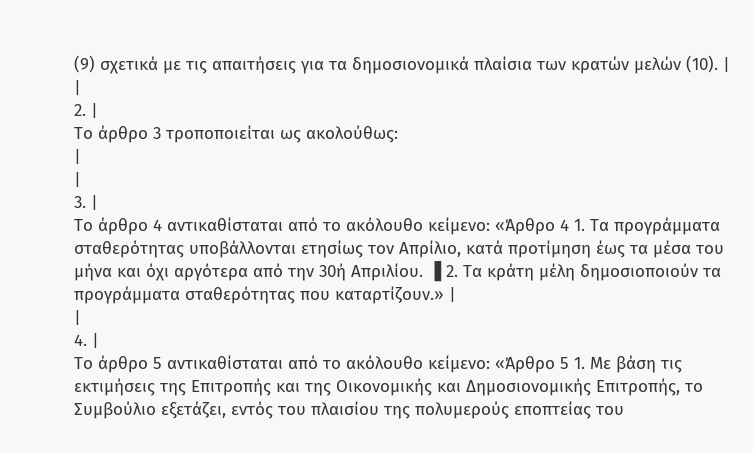(9) σχετικά με τις απαιτήσεις για τα δημοσιονομικά πλαίσια των κρατών μελών (10). |
|
2. |
Το άρθρο 3 τροποποιείται ως ακολούθως:
|
|
3. |
Το άρθρο 4 αντικαθίσταται από το ακόλουθο κείμενο: «Άρθρο 4 1. Τα προγράμματα σταθερότητας υποβάλλονται ετησίως τον Απρίλιο, κατά προτίμηση έως τα μέσα του μήνα και όχι αργότερα από την 30ή Απριλίου. ▐ 2. Τα κράτη μέλη δημοσιοποιούν τα προγράμματα σταθερότητας που καταρτίζουν.» |
|
4. |
Το άρθρο 5 αντικαθίσταται από το ακόλουθο κείμενο: «Άρθρο 5 1. Με βάση τις εκτιμήσεις της Επιτροπής και της Οικονομικής και Δημοσιονομικής Επιτροπής, το Συμβούλιο εξετάζει, εντός του πλαισίου της πολυμερούς εποπτείας του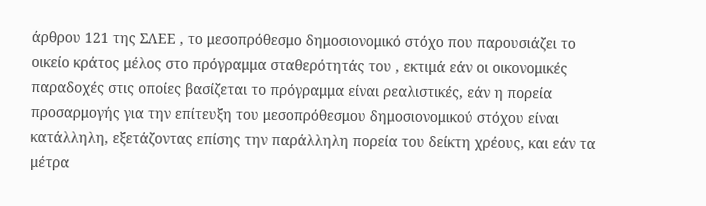άρθρου 121 της ΣΛΕΕ , το μεσοπρόθεσμο δημοσιονομικό στόχο που παρουσιάζει το οικείο κράτος μέλος στο πρόγραμμα σταθερότητάς του , εκτιμά εάν οι οικονομικές παραδοχές στις οποίες βασίζεται το πρόγραμμα είναι ρεαλιστικές, εάν η πορεία προσαρμογής για την επίτευξη του μεσοπρόθεσμου δημοσιονομικού στόχου είναι κατάλληλη, εξετάζοντας επίσης την παράλληλη πορεία του δείκτη χρέους, και εάν τα μέτρα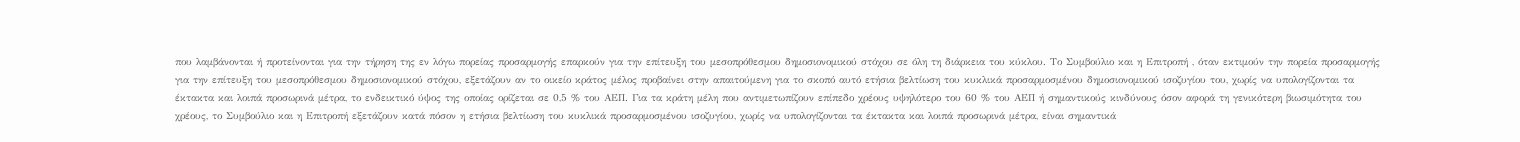που λαμβάνονται ή προτείνονται για την τήρηση της εν λόγω πορείας προσαρμογής επαρκούν για την επίτευξη του μεσοπρόθεσμου δημοσιονομικού στόχου σε όλη τη διάρκεια του κύκλου. Το Συμβούλιο και η Επιτροπή , όταν εκτιμούν την πορεία προσαρμογής για την επίτευξη του μεσοπρόθεσμου δημοσιονομικού στόχου, εξετάζουν αν το οικείο κράτος μέλος προβαίνει στην απαιτούμενη για το σκοπό αυτό ετήσια βελτίωση του κυκλικά προσαρμοσμένου δημοσιονομικού ισοζυγίου του, χωρίς να υπολογίζονται τα έκτακτα και λοιπά προσωρινά μέτρα, το ενδεικτικό ύψος της οποίας ορίζεται σε 0,5 % του ΑΕΠ. Για τα κράτη μέλη που αντιμετωπίζουν επίπεδο χρέους υψηλότερο του 60 % του ΑΕΠ ή σημαντικούς κινδύνους όσον αφορά τη γενικότερη βιωσιμότητα του χρέους, το Συμβούλιο και η Επιτροπή εξετάζουν κατά πόσον η ετήσια βελτίωση του κυκλικά προσαρμοσμένου ισοζυγίου, χωρίς να υπολογίζονται τα έκτακτα και λοιπά προσωρινά μέτρα, είναι σημαντικά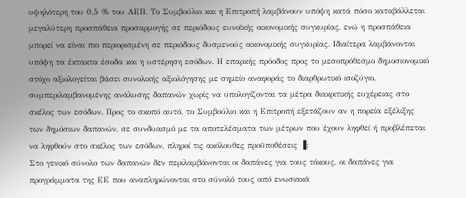υψηλότερη του 0,5 % του ΑΕΠ. Το Συμβούλιο και η Επιτροπή λαμβάνουν υπόψη κατά πόσο καταβάλλεται μεγαλύτερη προσπάθεια προσαρμογής σε περιόδους ευνοϊκής οικονομικής συγκυρίας, ενώ η προσπάθεια μπορεί να είναι πιο περιορισμένη σε περιόδους δυσμενούς οικονομικής συγκυρίας. Ιδιαίτερα λαμβάνονται υπόψη τα έκτακτα έσοδα και η υστέρηση εσόδων. Η επαρκής πρόοδος προς το μεσοπρόθεσμο δημοσιονομικό στόχο αξιολογείται βάσει συνολικής αξιολόγησης με σημείο αναφοράς το διαρθρωτικό ισοζύγιο, συμπεριλαμβανομένης ανάλυσης δαπανών χωρίς να υπολογίζονται τα μέτρα διακριτικής ευχέρειας στο σκέλος των εσόδων. Προς το σκοπό αυτό, το Συμβούλιο και η Επιτροπή εξετάζουν αν η πορεία εξέλιξης των δημόσιων δαπανών, σε συνδυασμό με τα αποτελέσματα των μέτρων που έχουν ληφθεί ή προβλέπεται να ληφθούν στο σκέλος των εσόδων, πληροί τις ακόλουθες προϋποθέσεις ▐:
Στο γενικό σύνολο των δαπανών δεν περιλαμβάνονται οι δαπάνες για τους τόκους, οι δαπάνες για προγράμματα της ΕΕ που αναπληρώνονται στο σύνολό τους από ενωσιακά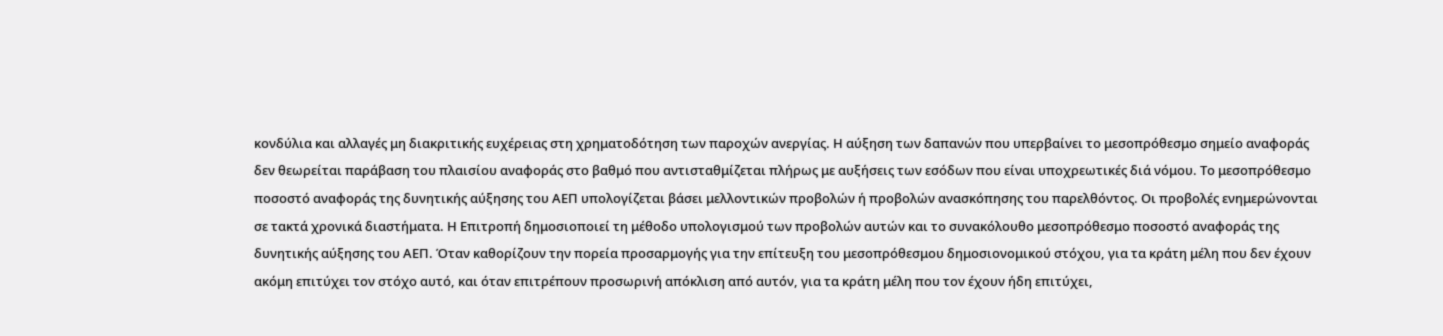κονδύλια και αλλαγές μη διακριτικής ευχέρειας στη χρηματοδότηση των παροχών ανεργίας. Η αύξηση των δαπανών που υπερβαίνει το μεσοπρόθεσμο σημείο αναφοράς δεν θεωρείται παράβαση του πλαισίου αναφοράς στο βαθμό που αντισταθμίζεται πλήρως με αυξήσεις των εσόδων που είναι υποχρεωτικές διά νόμου. Το μεσοπρόθεσμο ποσοστό αναφοράς της δυνητικής αύξησης του ΑΕΠ υπολογίζεται βάσει μελλοντικών προβολών ή προβολών ανασκόπησης του παρελθόντος. Οι προβολές ενημερώνονται σε τακτά χρονικά διαστήματα. Η Επιτροπή δημοσιοποιεί τη μέθοδο υπολογισμού των προβολών αυτών και το συνακόλουθο μεσοπρόθεσμο ποσοστό αναφοράς της δυνητικής αύξησης του ΑΕΠ. Όταν καθορίζουν την πορεία προσαρμογής για την επίτευξη του μεσοπρόθεσμου δημοσιονομικού στόχου, για τα κράτη μέλη που δεν έχουν ακόμη επιτύχει τον στόχο αυτό, και όταν επιτρέπουν προσωρινή απόκλιση από αυτόν, για τα κράτη μέλη που τον έχουν ήδη επιτύχει,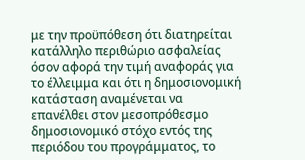με την προϋπόθεση ότι διατηρείται κατάλληλο περιθώριο ασφαλείας όσον αφορά την τιμή αναφοράς για το έλλειμμα και ότι η δημοσιονομική κατάσταση αναμένεται να επανέλθει στον μεσοπρόθεσμο δημοσιονομικό στόχο εντός της περιόδου του προγράμματος, το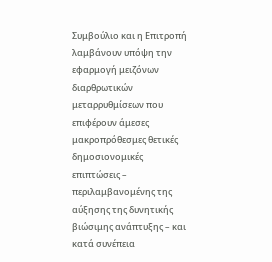Συμβούλιο και η Επιτροπή λαμβάνουν υπόψη την εφαρμογή μειζόνων διαρθρωτικών μεταρρυθμίσεων που επιφέρουν άμεσες μακροπρόθεσμες θετικές δημοσιονομικές επιπτώσεις – περιλαμβανομένης της αύξησης της δυνητικής βιώσιμης ανάπτυξης – και κατά συνέπεια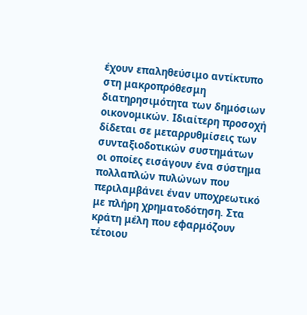έχουν επαληθεύσιμο αντίκτυπο στη μακροπρόθεσμη διατηρησιμότητα των δημόσιων οικονομικών. Ιδιαίτερη προσοχή δίδεται σε μεταρρυθμίσεις των συνταξιοδοτικών συστημάτων οι οποίες εισάγουν ένα σύστημα πολλαπλών πυλώνων που περιλαμβάνει έναν υποχρεωτικό με πλήρη χρηματοδότηση. Στα κράτη μέλη που εφαρμόζουν τέτοιου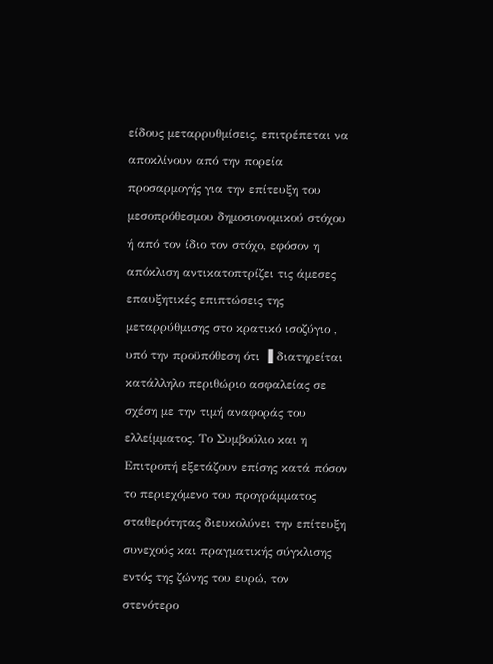είδους μεταρρυθμίσεις, επιτρέπεται να αποκλίνουν από την πορεία προσαρμογής για την επίτευξη του μεσοπρόθεσμου δημοσιονομικού στόχου ή από τον ίδιο τον στόχο, εφόσον η απόκλιση αντικατοπτρίζει τις άμεσες επαυξητικές επιπτώσεις της μεταρρύθμισης στο κρατικό ισοζύγιο , υπό την προϋπόθεση ότι ▐ διατηρείται κατάλληλο περιθώριο ασφαλείας σε σχέση με την τιμή αναφοράς του ελλείμματος. Το Συμβούλιο και η Επιτροπή εξετάζουν επίσης κατά πόσον το περιεχόμενο του προγράμματος σταθερότητας διευκολύνει την επίτευξη συνεχούς και πραγματικής σύγκλισης εντός της ζώνης του ευρώ, τον στενότερο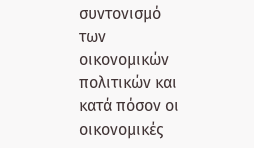συντονισμό των οικονομικών πολιτικών και κατά πόσον οι οικονομικές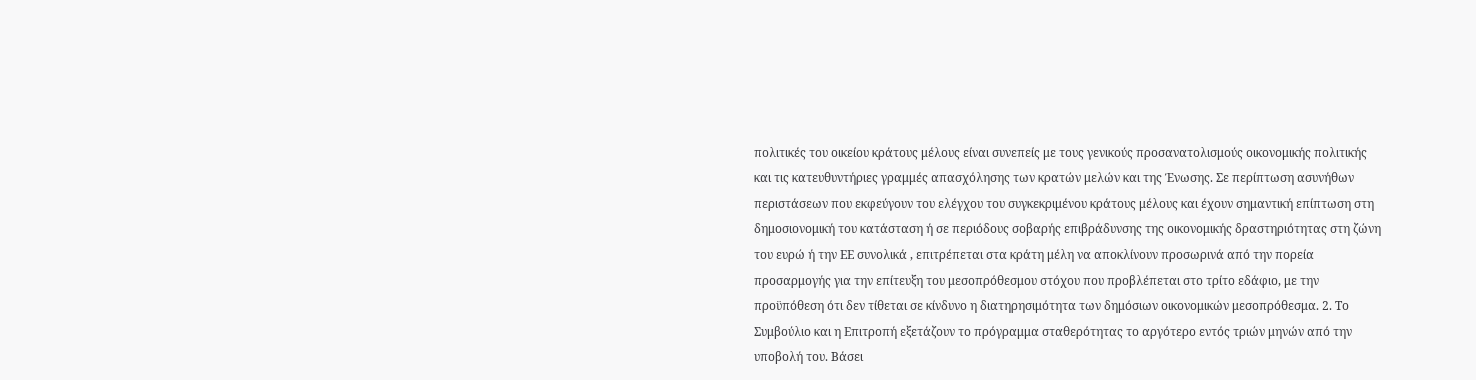πολιτικές του οικείου κράτους μέλους είναι συνεπείς με τους γενικούς προσανατολισμούς οικονομικής πολιτικής και τις κατευθυντήριες γραμμές απασχόλησης των κρατών μελών και της Ένωσης. Σε περίπτωση ασυνήθων περιστάσεων που εκφεύγουν του ελέγχου του συγκεκριμένου κράτους μέλους και έχουν σημαντική επίπτωση στη δημοσιονομική του κατάσταση ή σε περιόδους σοβαρής επιβράδυνσης της οικονομικής δραστηριότητας στη ζώνη του ευρώ ή την ΕΕ συνολικά , επιτρέπεται στα κράτη μέλη να αποκλίνουν προσωρινά από την πορεία προσαρμογής για την επίτευξη του μεσοπρόθεσμου στόχου που προβλέπεται στο τρίτο εδάφιο, με την προϋπόθεση ότι δεν τίθεται σε κίνδυνο η διατηρησιμότητα των δημόσιων οικονομικών μεσοπρόθεσμα. 2. Το Συμβούλιο και η Επιτροπή εξετάζουν το πρόγραμμα σταθερότητας το αργότερο εντός τριών μηνών από την υποβολή του. Βάσει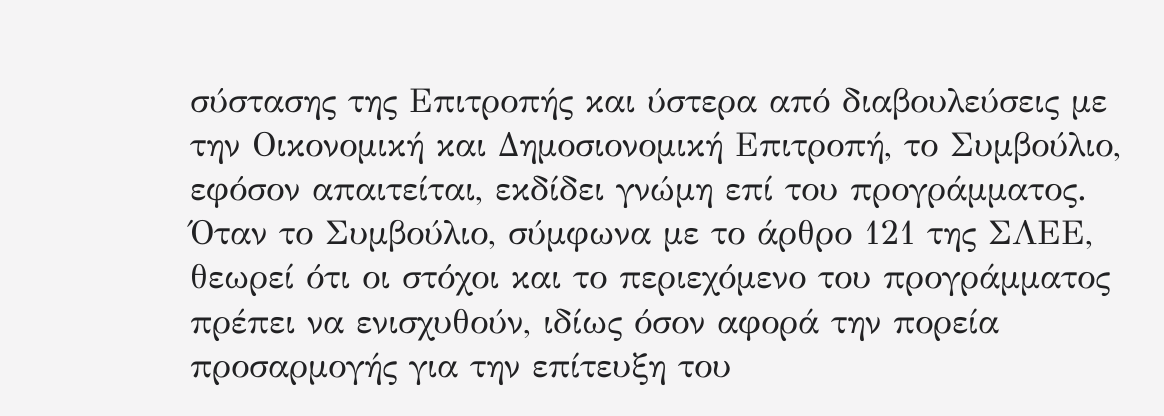σύστασης της Επιτροπής και ύστερα από διαβουλεύσεις με την Οικονομική και Δημοσιονομική Επιτροπή, το Συμβούλιο, εφόσον απαιτείται, εκδίδει γνώμη επί του προγράμματος. Όταν το Συμβούλιο, σύμφωνα με το άρθρο 121 της ΣΛΕΕ, θεωρεί ότι οι στόχοι και το περιεχόμενο του προγράμματος πρέπει να ενισχυθούν, ιδίως όσον αφορά την πορεία προσαρμογής για την επίτευξη του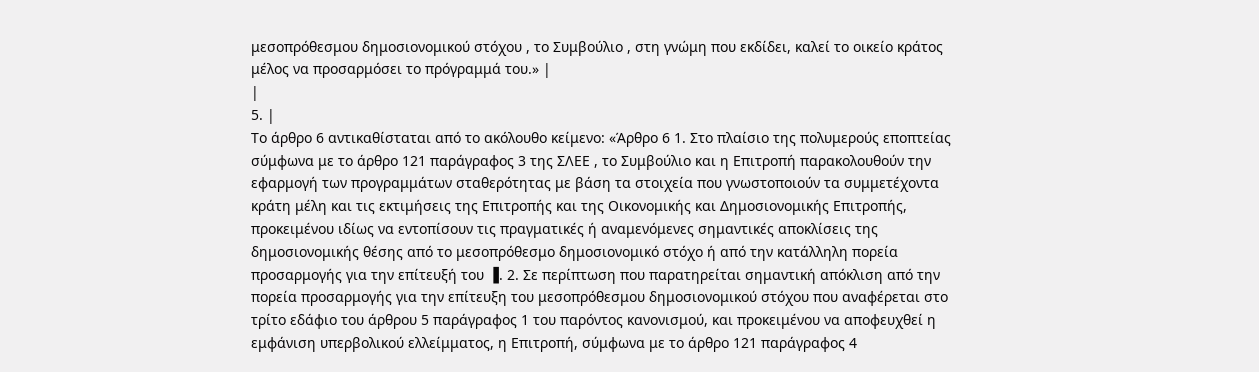μεσοπρόθεσμου δημοσιονομικού στόχου , το Συμβούλιο , στη γνώμη που εκδίδει, καλεί το οικείο κράτος μέλος να προσαρμόσει το πρόγραμμά του.» |
|
5. |
Το άρθρο 6 αντικαθίσταται από το ακόλουθο κείμενο: «Άρθρο 6 1. Στο πλαίσιο της πολυμερούς εποπτείας σύμφωνα με το άρθρο 121 παράγραφος 3 της ΣΛΕΕ , το Συμβούλιο και η Επιτροπή παρακολουθούν την εφαρμογή των προγραμμάτων σταθερότητας με βάση τα στοιχεία που γνωστοποιούν τα συμμετέχοντα κράτη μέλη και τις εκτιμήσεις της Επιτροπής και της Οικονομικής και Δημοσιονομικής Επιτροπής, προκειμένου ιδίως να εντοπίσουν τις πραγματικές ή αναμενόμενες σημαντικές αποκλίσεις της δημοσιονομικής θέσης από το μεσοπρόθεσμο δημοσιονομικό στόχο ή από την κατάλληλη πορεία προσαρμογής για την επίτευξή του ▐. 2. Σε περίπτωση που παρατηρείται σημαντική απόκλιση από την πορεία προσαρμογής για την επίτευξη του μεσοπρόθεσμου δημοσιονομικού στόχου που αναφέρεται στο τρίτο εδάφιο του άρθρου 5 παράγραφος 1 του παρόντος κανονισμού, και προκειμένου να αποφευχθεί η εμφάνιση υπερβολικού ελλείμματος, η Επιτροπή, σύμφωνα με το άρθρο 121 παράγραφος 4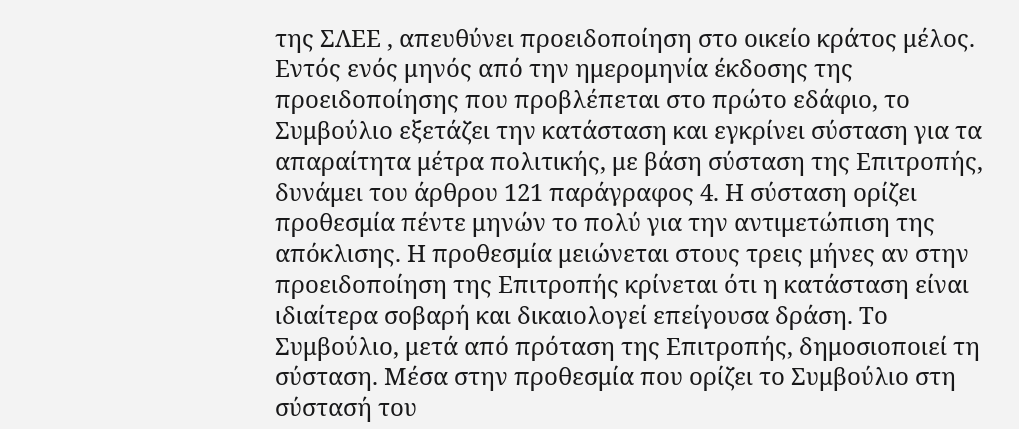της ΣΛΕΕ , απευθύνει προειδοποίηση στο οικείο κράτος μέλος. Εντός ενός μηνός από την ημερομηνία έκδοσης της προειδοποίησης που προβλέπεται στο πρώτο εδάφιο, το Συμβούλιο εξετάζει την κατάσταση και εγκρίνει σύσταση για τα απαραίτητα μέτρα πολιτικής, με βάση σύσταση της Επιτροπής, δυνάμει του άρθρου 121 παράγραφος 4. Η σύσταση ορίζει προθεσμία πέντε μηνών το πολύ για την αντιμετώπιση της απόκλισης. Η προθεσμία μειώνεται στους τρεις μήνες αν στην προειδοποίηση της Επιτροπής κρίνεται ότι η κατάσταση είναι ιδιαίτερα σοβαρή και δικαιολογεί επείγουσα δράση. Το Συμβούλιο, μετά από πρόταση της Επιτροπής, δημοσιοποιεί τη σύσταση. Μέσα στην προθεσμία που ορίζει το Συμβούλιο στη σύστασή του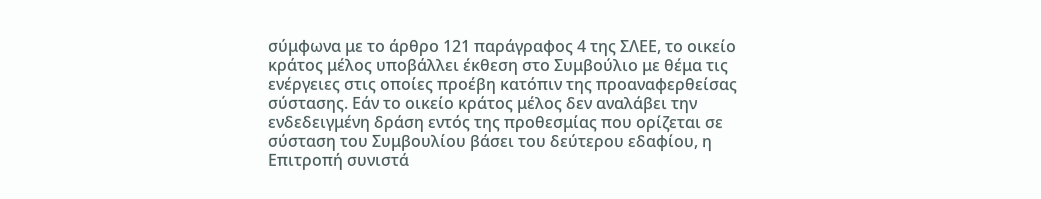σύμφωνα με το άρθρο 121 παράγραφος 4 της ΣΛΕΕ, το οικείο κράτος μέλος υποβάλλει έκθεση στο Συμβούλιο με θέμα τις ενέργειες στις οποίες προέβη κατόπιν της προαναφερθείσας σύστασης. Εάν το οικείο κράτος μέλος δεν αναλάβει την ενδεδειγμένη δράση εντός της προθεσμίας που ορίζεται σε σύσταση του Συμβουλίου βάσει του δεύτερου εδαφίου, η Επιτροπή συνιστά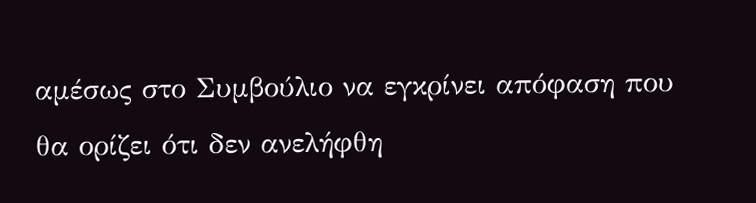αμέσως στο Συμβούλιο να εγκρίνει απόφαση που θα ορίζει ότι δεν ανελήφθη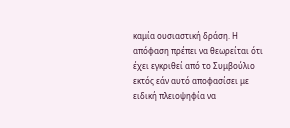καμία ουσιαστική δράση. Η απόφαση πρέπει να θεωρείται ότι έχει εγκριθεί από το Συμβούλιο εκτός εάν αυτό αποφασίσει με ειδική πλειοψηφία να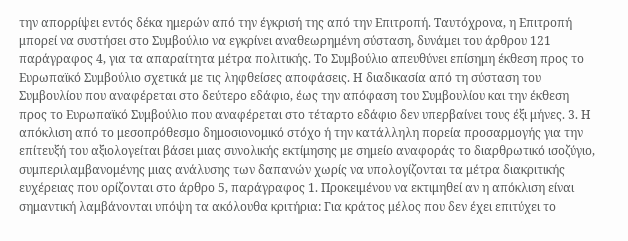την απορρίψει εντός δέκα ημερών από την έγκρισή της από την Επιτροπή. Ταυτόχρονα, η Επιτροπή μπορεί να συστήσει στο Συμβούλιο να εγκρίνει αναθεωρημένη σύσταση, δυνάμει του άρθρου 121 παράγραφος 4, για τα απαραίτητα μέτρα πολιτικής. Το Συμβούλιο απευθύνει επίσημη έκθεση προς το Ευρωπαϊκό Συμβούλιο σχετικά με τις ληφθείσες αποφάσεις. Η διαδικασία από τη σύσταση του Συμβουλίου που αναφέρεται στο δεύτερο εδάφιο, έως την απόφαση του Συμβουλίου και την έκθεση προς το Ευρωπαϊκό Συμβούλιο που αναφέρεται στο τέταρτο εδάφιο δεν υπερβαίνει τους έξι μήνες. 3. Η απόκλιση από το μεσοπρόθεσμο δημοσιονομικό στόχο ή την κατάλληλη πορεία προσαρμογής για την επίτευξή του αξιολογείται βάσει μιας συνολικής εκτίμησης με σημείο αναφοράς το διαρθρωτικό ισοζύγιο, συμπεριλαμβανομένης μιας ανάλυσης των δαπανών χωρίς να υπολογίζονται τα μέτρα διακριτικής ευχέρειας που ορίζονται στο άρθρο 5, παράγραφος 1. Προκειμένου να εκτιμηθεί αν η απόκλιση είναι σημαντική λαμβάνονται υπόψη τα ακόλουθα κριτήρια: Για κράτος μέλος που δεν έχει επιτύχει το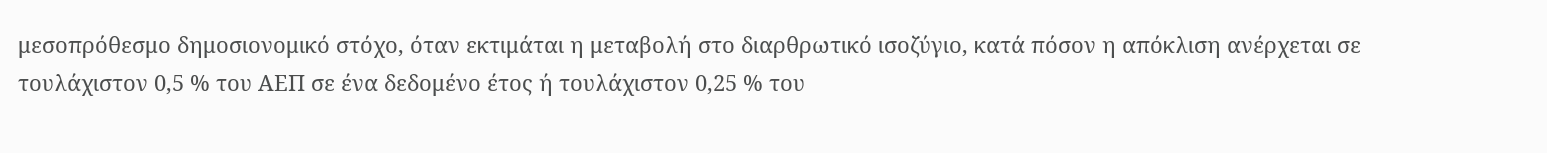μεσοπρόθεσμο δημοσιονομικό στόχο, όταν εκτιμάται η μεταβολή στο διαρθρωτικό ισοζύγιο, κατά πόσον η απόκλιση ανέρχεται σε τουλάχιστον 0,5 % του ΑΕΠ σε ένα δεδομένο έτος ή τουλάχιστον 0,25 % του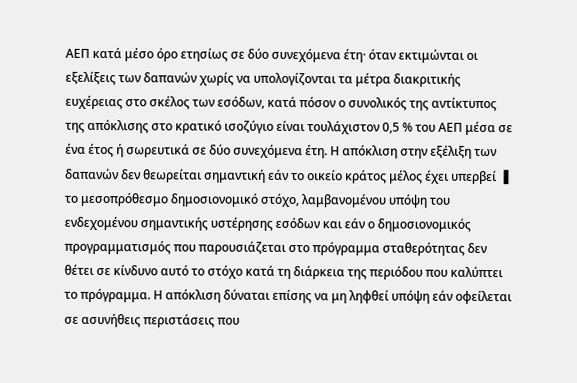ΑΕΠ κατά μέσο όρο ετησίως σε δύο συνεχόμενα έτη· όταν εκτιμώνται οι εξελίξεις των δαπανών χωρίς να υπολογίζονται τα μέτρα διακριτικής ευχέρειας στο σκέλος των εσόδων, κατά πόσον ο συνολικός της αντίκτυπος της απόκλισης στο κρατικό ισοζύγιο είναι τουλάχιστον 0,5 % του ΑΕΠ μέσα σε ένα έτος ή σωρευτικά σε δύο συνεχόμενα έτη. Η απόκλιση στην εξέλιξη των δαπανών δεν θεωρείται σημαντική εάν το οικείο κράτος μέλος έχει υπερβεί ▐ το μεσοπρόθεσμο δημοσιονομικό στόχο, λαμβανομένου υπόψη του ενδεχομένου σημαντικής υστέρησης εσόδων και εάν ο δημοσιονομικός προγραμματισμός που παρουσιάζεται στο πρόγραμμα σταθερότητας δεν θέτει σε κίνδυνο αυτό το στόχο κατά τη διάρκεια της περιόδου που καλύπτει το πρόγραμμα. Η απόκλιση δύναται επίσης να μη ληφθεί υπόψη εάν οφείλεται σε ασυνήθεις περιστάσεις που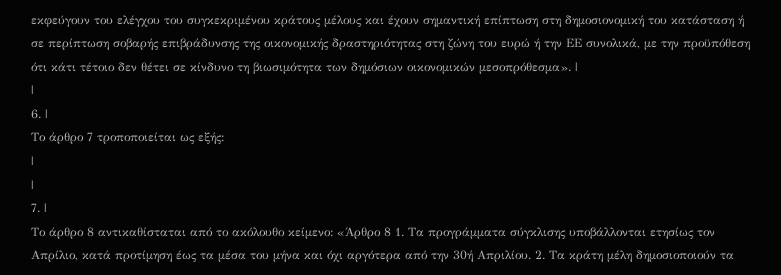εκφεύγουν του ελέγχου του συγκεκριμένου κράτους μέλους και έχουν σημαντική επίπτωση στη δημοσιονομική του κατάσταση ή σε περίπτωση σοβαρής επιβράδυνσης της οικονομικής δραστηριότητας στη ζώνη του ευρώ ή την ΕΕ συνολικά, με την προϋπόθεση ότι κάτι τέτοιο δεν θέτει σε κίνδυνο τη βιωσιμότητα των δημόσιων οικονομικών μεσοπρόθεσμα». |
|
6. |
Το άρθρο 7 τροποποιείται ως εξής:
|
|
7. |
Το άρθρο 8 αντικαθίσταται από το ακόλουθο κείμενο: «Άρθρο 8 1. Τα προγράμματα σύγκλισης υποβάλλονται ετησίως τον Απρίλιο, κατά προτίμηση έως τα μέσα του μήνα και όχι αργότερα από την 30ή Απριλίου. 2. Τα κράτη μέλη δημοσιοποιούν τα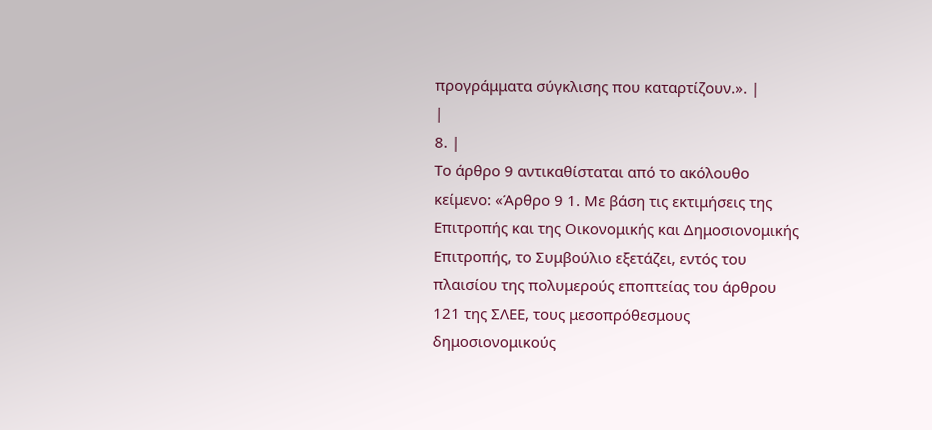προγράμματα σύγκλισης που καταρτίζουν.». |
|
8. |
Το άρθρο 9 αντικαθίσταται από το ακόλουθο κείμενο: «Άρθρο 9 1. Με βάση τις εκτιμήσεις της Επιτροπής και της Οικονομικής και Δημοσιονομικής Επιτροπής, το Συμβούλιο εξετάζει, εντός του πλαισίου της πολυμερούς εποπτείας του άρθρου 121 της ΣΛΕΕ, τους μεσοπρόθεσμους δημοσιονομικούς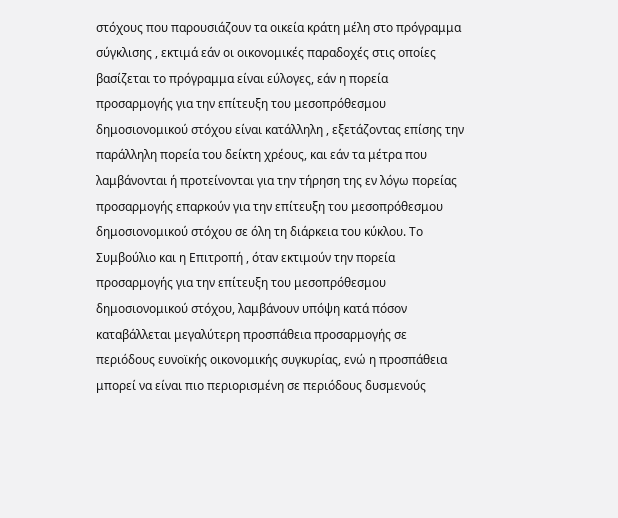στόχους που παρουσιάζουν τα οικεία κράτη μέλη στο πρόγραμμα σύγκλισης , εκτιμά εάν οι οικονομικές παραδοχές στις οποίες βασίζεται το πρόγραμμα είναι εύλογες, εάν η πορεία προσαρμογής για την επίτευξη του μεσοπρόθεσμου δημοσιονομικού στόχου είναι κατάλληλη , εξετάζοντας επίσης την παράλληλη πορεία του δείκτη χρέους, και εάν τα μέτρα που λαμβάνονται ή προτείνονται για την τήρηση της εν λόγω πορείας προσαρμογής επαρκούν για την επίτευξη του μεσοπρόθεσμου δημοσιονομικού στόχου σε όλη τη διάρκεια του κύκλου. Το Συμβούλιο και η Επιτροπή , όταν εκτιμούν την πορεία προσαρμογής για την επίτευξη του μεσοπρόθεσμου δημοσιονομικού στόχου, λαμβάνουν υπόψη κατά πόσον καταβάλλεται μεγαλύτερη προσπάθεια προσαρμογής σε περιόδους ευνοϊκής οικονομικής συγκυρίας, ενώ η προσπάθεια μπορεί να είναι πιο περιορισμένη σε περιόδους δυσμενούς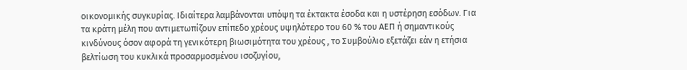οικονομικής συγκυρίας. Ιδιαίτερα λαμβάνονται υπόψη τα έκτακτα έσοδα και η υστέρηση εσόδων. Για τα κράτη μέλη που αντιμετωπίζουν επίπεδο χρέους υψηλότερο του 60 % του ΑΕΠ ή σημαντικούς κινδύνους όσον αφορά τη γενικότερη βιωσιμότητα του χρέους , το Συμβούλιο εξετάζει εάν η ετήσια βελτίωση του κυκλικά προσαρμοσμένου ισοζυγίου,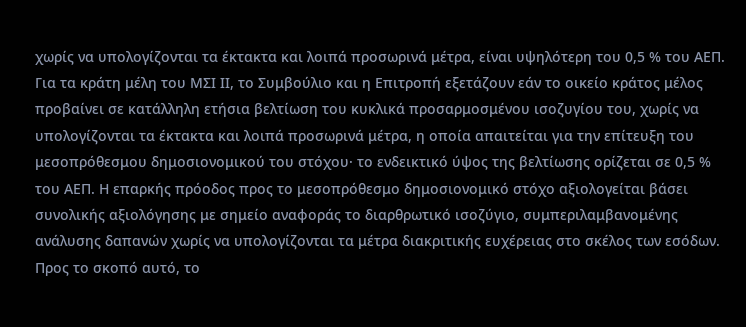χωρίς να υπολογίζονται τα έκτακτα και λοιπά προσωρινά μέτρα, είναι υψηλότερη του 0,5 % του ΑΕΠ. Για τα κράτη μέλη του ΜΣΙ ΙΙ, το Συμβούλιο και η Επιτροπή εξετάζουν εάν το οικείο κράτος μέλος προβαίνει σε κατάλληλη ετήσια βελτίωση του κυκλικά προσαρμοσμένου ισοζυγίου του, χωρίς να υπολογίζονται τα έκτακτα και λοιπά προσωρινά μέτρα, η οποία απαιτείται για την επίτευξη του μεσοπρόθεσμου δημοσιονομικού του στόχου· το ενδεικτικό ύψος της βελτίωσης ορίζεται σε 0,5 % του ΑΕΠ. Η επαρκής πρόοδος προς το μεσοπρόθεσμο δημοσιονομικό στόχο αξιολογείται βάσει συνολικής αξιολόγησης με σημείο αναφοράς το διαρθρωτικό ισοζύγιο, συμπεριλαμβανομένης ανάλυσης δαπανών χωρίς να υπολογίζονται τα μέτρα διακριτικής ευχέρειας στο σκέλος των εσόδων. Προς το σκοπό αυτό, το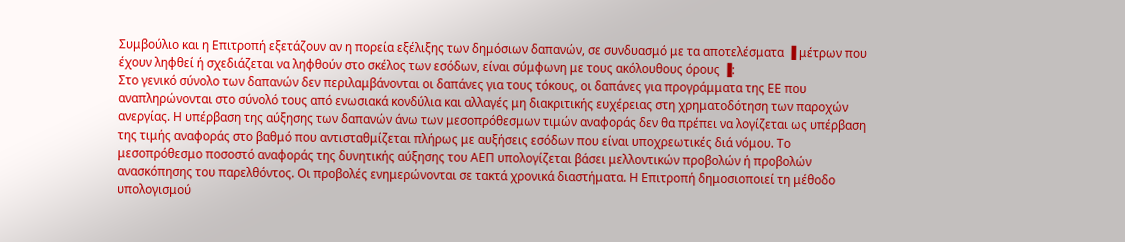Συμβούλιο και η Επιτροπή εξετάζουν αν η πορεία εξέλιξης των δημόσιων δαπανών, σε συνδυασμό με τα αποτελέσματα ▐ μέτρων που έχουν ληφθεί ή σχεδιάζεται να ληφθούν στο σκέλος των εσόδων, είναι σύμφωνη με τους ακόλουθους όρους ▐:
Στο γενικό σύνολο των δαπανών δεν περιλαμβάνονται οι δαπάνες για τους τόκους, οι δαπάνες για προγράμματα της ΕΕ που αναπληρώνονται στο σύνολό τους από ενωσιακά κονδύλια και αλλαγές μη διακριτικής ευχέρειας στη χρηματοδότηση των παροχών ανεργίας. Η υπέρβαση της αύξησης των δαπανών άνω των μεσοπρόθεσμων τιμών αναφοράς δεν θα πρέπει να λογίζεται ως υπέρβαση της τιμής αναφοράς στο βαθμό που αντισταθμίζεται πλήρως με αυξήσεις εσόδων που είναι υποχρεωτικές διά νόμου. Το μεσοπρόθεσμο ποσοστό αναφοράς της δυνητικής αύξησης του ΑΕΠ υπολογίζεται βάσει μελλοντικών προβολών ή προβολών ανασκόπησης του παρελθόντος. Οι προβολές ενημερώνονται σε τακτά χρονικά διαστήματα. Η Επιτροπή δημοσιοποιεί τη μέθοδο υπολογισμού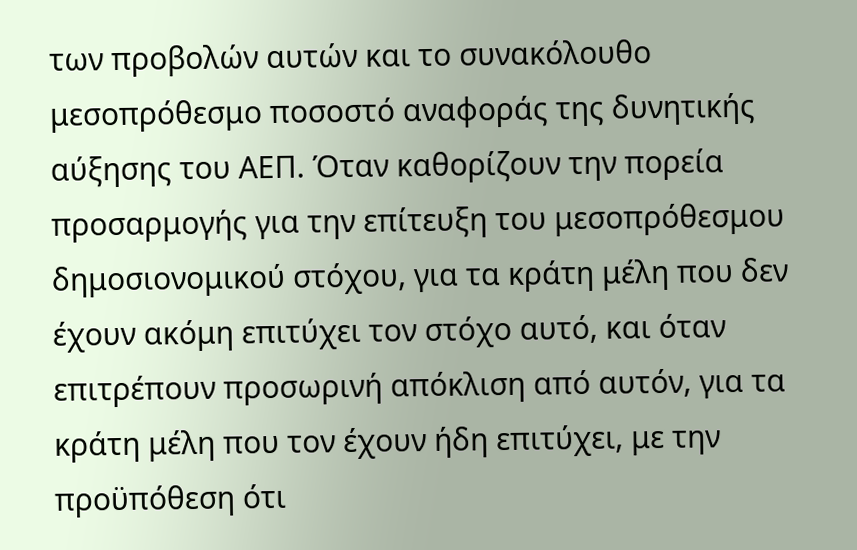των προβολών αυτών και το συνακόλουθο μεσοπρόθεσμο ποσοστό αναφοράς της δυνητικής αύξησης του ΑΕΠ. Όταν καθορίζουν την πορεία προσαρμογής για την επίτευξη του μεσοπρόθεσμου δημοσιονομικού στόχου, για τα κράτη μέλη που δεν έχουν ακόμη επιτύχει τον στόχο αυτό, και όταν επιτρέπουν προσωρινή απόκλιση από αυτόν, για τα κράτη μέλη που τον έχουν ήδη επιτύχει, με την προϋπόθεση ότι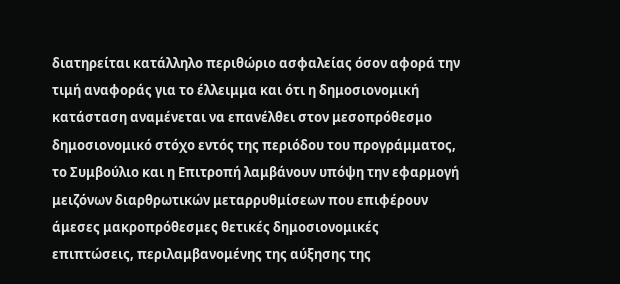διατηρείται κατάλληλο περιθώριο ασφαλείας όσον αφορά την τιμή αναφοράς για το έλλειμμα και ότι η δημοσιονομική κατάσταση αναμένεται να επανέλθει στον μεσοπρόθεσμο δημοσιονομικό στόχο εντός της περιόδου του προγράμματος, το Συμβούλιο και η Επιτροπή λαμβάνουν υπόψη την εφαρμογή μειζόνων διαρθρωτικών μεταρρυθμίσεων που επιφέρουν άμεσες μακροπρόθεσμες θετικές δημοσιονομικές επιπτώσεις, περιλαμβανομένης της αύξησης της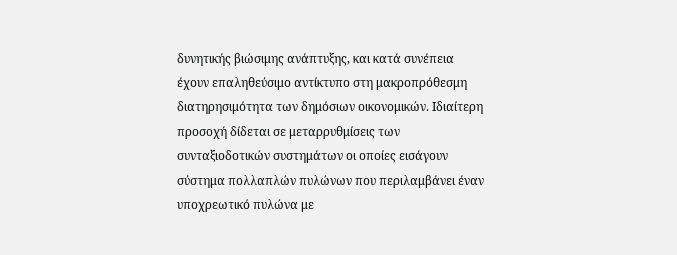δυνητικής βιώσιμης ανάπτυξης, και κατά συνέπεια έχουν επαληθεύσιμο αντίκτυπο στη μακροπρόθεσμη διατηρησιμότητα των δημόσιων οικονομικών. Ιδιαίτερη προσοχή δίδεται σε μεταρρυθμίσεις των συνταξιοδοτικών συστημάτων οι οποίες εισάγουν σύστημα πολλαπλών πυλώνων που περιλαμβάνει έναν υποχρεωτικό πυλώνα με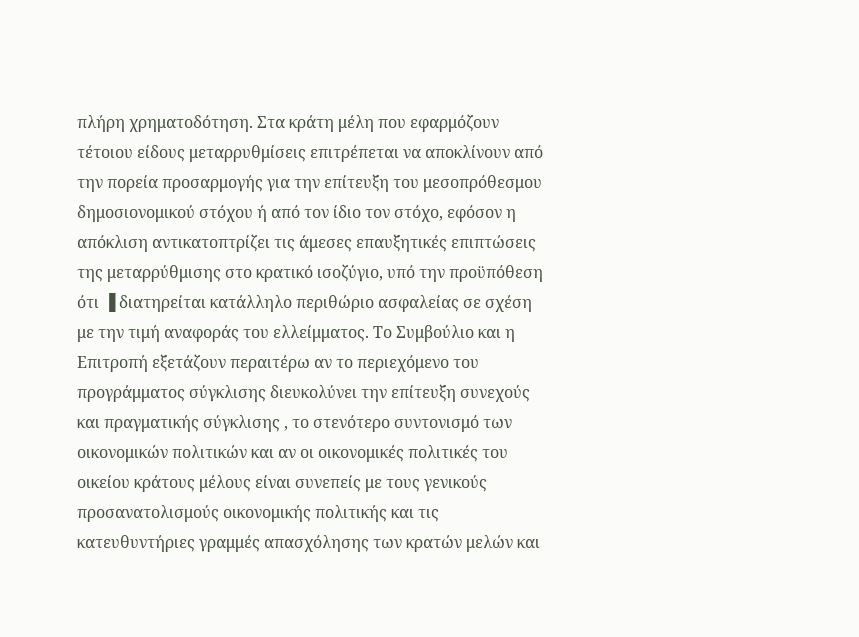πλήρη χρηματοδότηση. Στα κράτη μέλη που εφαρμόζουν τέτοιου είδους μεταρρυθμίσεις επιτρέπεται να αποκλίνουν από την πορεία προσαρμογής για την επίτευξη του μεσοπρόθεσμου δημοσιονομικού στόχου ή από τον ίδιο τον στόχο, εφόσον η απόκλιση αντικατοπτρίζει τις άμεσες επαυξητικές επιπτώσεις της μεταρρύθμισης στο κρατικό ισοζύγιο, υπό την προϋπόθεση ότι ▐ διατηρείται κατάλληλο περιθώριο ασφαλείας σε σχέση με την τιμή αναφοράς του ελλείμματος. Το Συμβούλιο και η Επιτροπή εξετάζουν περαιτέρω αν το περιεχόμενο του προγράμματος σύγκλισης διευκολύνει την επίτευξη συνεχούς και πραγματικής σύγκλισης , το στενότερο συντονισμό των οικονομικών πολιτικών και αν οι οικονομικές πολιτικές του οικείου κράτους μέλους είναι συνεπείς με τους γενικούς προσανατολισμούς οικονομικής πολιτικής και τις κατευθυντήριες γραμμές απασχόλησης των κρατών μελών και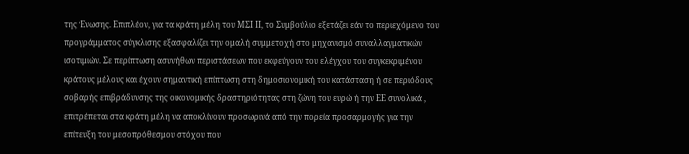της Ένωσης. Επιπλέον, για τα κράτη μέλη του ΜΣΙ ΙΙ, το Συμβούλιο εξετάζει εάν το περιεχόμενο του προγράμματος σύγκλισης εξασφαλίζει την ομαλή συμμετοχή στο μηχανισμό συναλλαγματικών ισοτιμιών. Σε περίπτωση ασυνήθων περιστάσεων που εκφεύγουν του ελέγχου του συγκεκριμένου κράτους μέλους και έχουν σημαντική επίπτωση στη δημοσιονομική του κατάσταση ή σε περιόδους σοβαρής επιβράδυνσης της οικονομικής δραστηριότητας στη ζώνη του ευρώ ή την ΕΕ συνολικά , επιτρέπεται στα κράτη μέλη να αποκλίνουν προσωρινά από την πορεία προσαρμογής για την επίτευξη του μεσοπρόθεσμου στόχου που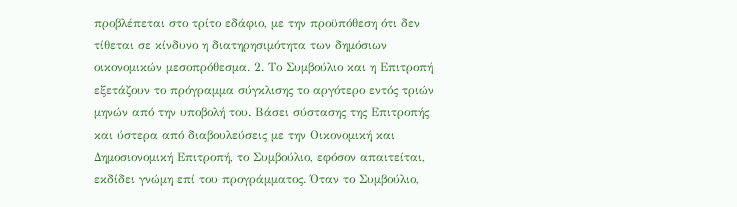προβλέπεται στο τρίτο εδάφιο, με την προϋπόθεση ότι δεν τίθεται σε κίνδυνο η διατηρησιμότητα των δημόσιων οικονομικών μεσοπρόθεσμα. 2. Το Συμβούλιο και η Επιτροπή εξετάζουν το πρόγραμμα σύγκλισης το αργότερο εντός τριών μηνών από την υποβολή του. Βάσει σύστασης της Επιτροπής και ύστερα από διαβουλεύσεις με την Οικονομική και Δημοσιονομική Επιτροπή, το Συμβούλιο, εφόσον απαιτείται, εκδίδει γνώμη επί του προγράμματος. Όταν το Συμβούλιο,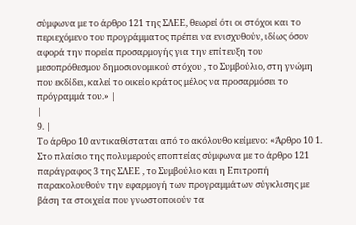σύμφωνα με το άρθρο 121 της ΣΛΕΕ, θεωρεί ότι οι στόχοι και το περιεχόμενο του προγράμματος πρέπει να ενισχυθούν, ιδίως όσον αφορά την πορεία προσαρμογής για την επίτευξη του μεσοπρόθεσμου δημοσιονομικού στόχου , το Συμβούλιο, στη γνώμη που εκδίδει, καλεί το οικείο κράτος μέλος να προσαρμόσει το πρόγραμμά του.» |
|
9. |
Το άρθρο 10 αντικαθίσταται από το ακόλουθο κείμενο: «Άρθρο 10 1. Στο πλαίσιο της πολυμερούς εποπτείας σύμφωνα με το άρθρο 121 παράγραφος 3 της ΣΛΕΕ , το Συμβούλιο και η Επιτροπή παρακολουθούν την εφαρμογή των προγραμμάτων σύγκλισης με βάση τα στοιχεία που γνωστοποιούν τα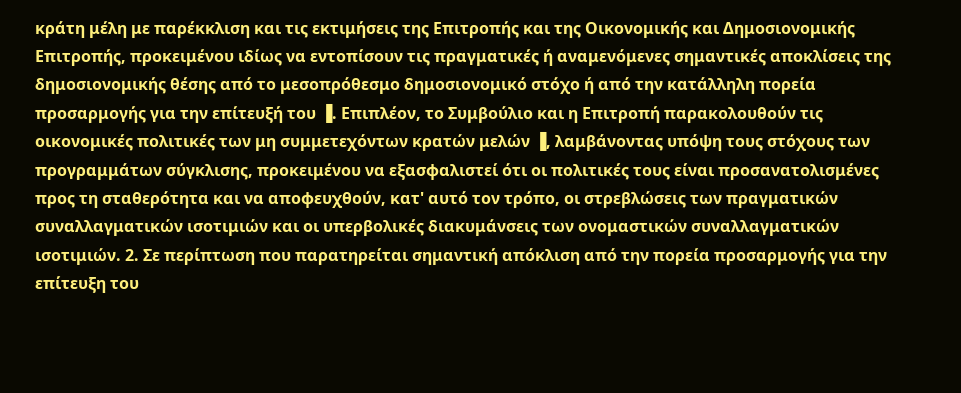κράτη μέλη με παρέκκλιση και τις εκτιμήσεις της Επιτροπής και της Οικονομικής και Δημοσιονομικής Επιτροπής, προκειμένου ιδίως να εντοπίσουν τις πραγματικές ή αναμενόμενες σημαντικές αποκλίσεις της δημοσιονομικής θέσης από το μεσοπρόθεσμο δημοσιονομικό στόχο ή από την κατάλληλη πορεία προσαρμογής για την επίτευξή του ▐. Επιπλέον, το Συμβούλιο και η Επιτροπή παρακολουθούν τις οικονομικές πολιτικές των μη συμμετεχόντων κρατών μελών ▐, λαμβάνοντας υπόψη τους στόχους των προγραμμάτων σύγκλισης, προκειμένου να εξασφαλιστεί ότι οι πολιτικές τους είναι προσανατολισμένες προς τη σταθερότητα και να αποφευχθούν, κατ' αυτό τον τρόπο, οι στρεβλώσεις των πραγματικών συναλλαγματικών ισοτιμιών και οι υπερβολικές διακυμάνσεις των ονομαστικών συναλλαγματικών ισοτιμιών. 2. Σε περίπτωση που παρατηρείται σημαντική απόκλιση από την πορεία προσαρμογής για την επίτευξη του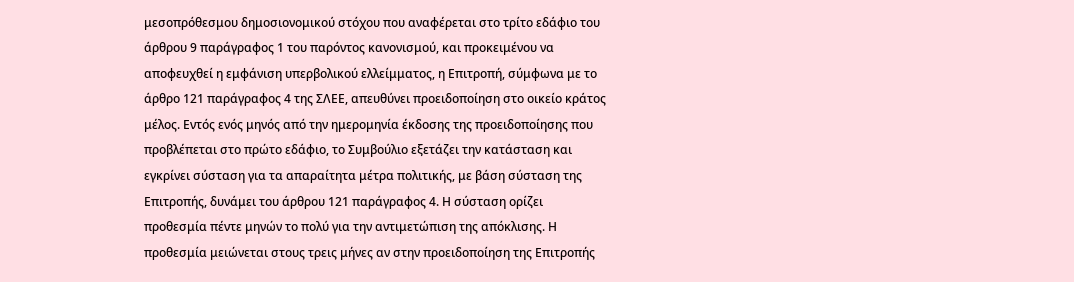μεσοπρόθεσμου δημοσιονομικού στόχου που αναφέρεται στο τρίτο εδάφιο του άρθρου 9 παράγραφος 1 του παρόντος κανονισμού, και προκειμένου να αποφευχθεί η εμφάνιση υπερβολικού ελλείμματος, η Επιτροπή, σύμφωνα με το άρθρο 121 παράγραφος 4 της ΣΛΕΕ, απευθύνει προειδοποίηση στο οικείο κράτος μέλος. Εντός ενός μηνός από την ημερομηνία έκδοσης της προειδοποίησης που προβλέπεται στο πρώτο εδάφιο, το Συμβούλιο εξετάζει την κατάσταση και εγκρίνει σύσταση για τα απαραίτητα μέτρα πολιτικής, με βάση σύσταση της Επιτροπής, δυνάμει του άρθρου 121 παράγραφος 4. Η σύσταση ορίζει προθεσμία πέντε μηνών το πολύ για την αντιμετώπιση της απόκλισης. Η προθεσμία μειώνεται στους τρεις μήνες αν στην προειδοποίηση της Επιτροπής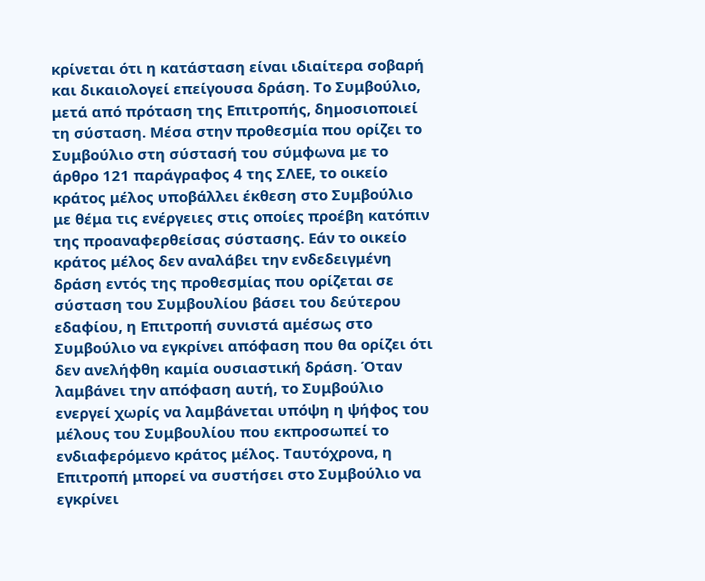κρίνεται ότι η κατάσταση είναι ιδιαίτερα σοβαρή και δικαιολογεί επείγουσα δράση. Το Συμβούλιο, μετά από πρόταση της Επιτροπής, δημοσιοποιεί τη σύσταση. Μέσα στην προθεσμία που ορίζει το Συμβούλιο στη σύστασή του σύμφωνα με το άρθρο 121 παράγραφος 4 της ΣΛΕΕ, το οικείο κράτος μέλος υποβάλλει έκθεση στο Συμβούλιο με θέμα τις ενέργειες στις οποίες προέβη κατόπιν της προαναφερθείσας σύστασης. Εάν το οικείο κράτος μέλος δεν αναλάβει την ενδεδειγμένη δράση εντός της προθεσμίας που ορίζεται σε σύσταση του Συμβουλίου βάσει του δεύτερου εδαφίου, η Επιτροπή συνιστά αμέσως στο Συμβούλιο να εγκρίνει απόφαση που θα ορίζει ότι δεν ανελήφθη καμία ουσιαστική δράση. Όταν λαμβάνει την απόφαση αυτή, το Συμβούλιο ενεργεί χωρίς να λαμβάνεται υπόψη η ψήφος του μέλους του Συμβουλίου που εκπροσωπεί το ενδιαφερόμενο κράτος μέλος. Ταυτόχρονα, η Επιτροπή μπορεί να συστήσει στο Συμβούλιο να εγκρίνει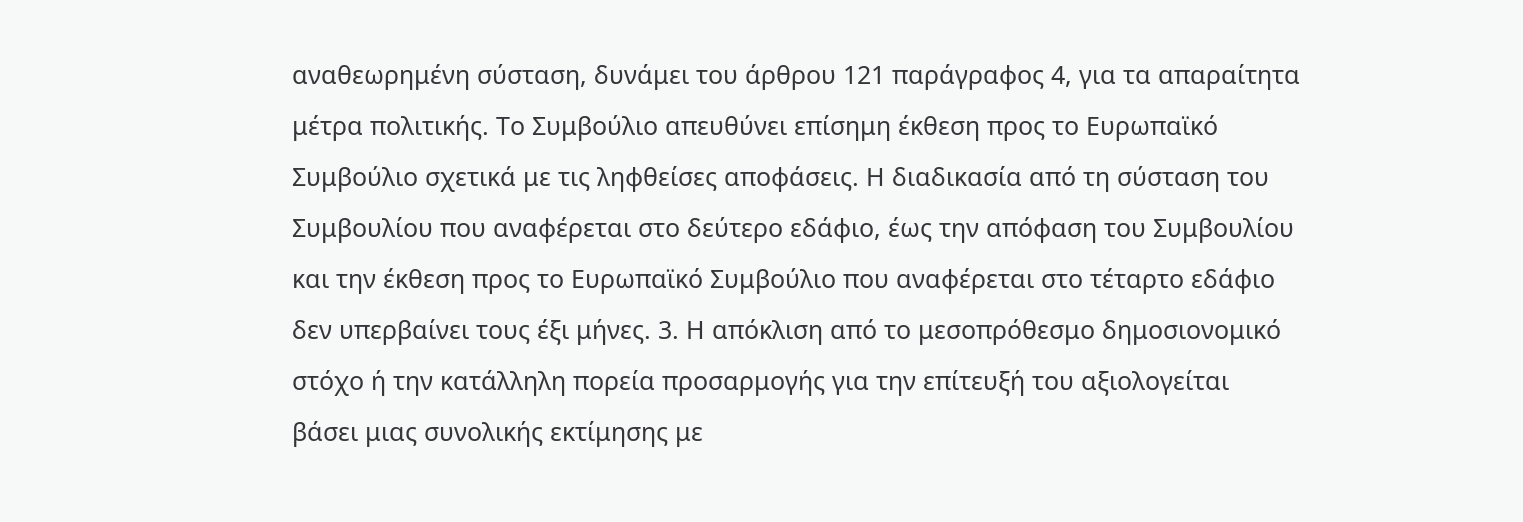αναθεωρημένη σύσταση, δυνάμει του άρθρου 121 παράγραφος 4, για τα απαραίτητα μέτρα πολιτικής. Το Συμβούλιο απευθύνει επίσημη έκθεση προς το Ευρωπαϊκό Συμβούλιο σχετικά με τις ληφθείσες αποφάσεις. Η διαδικασία από τη σύσταση του Συμβουλίου που αναφέρεται στο δεύτερο εδάφιο, έως την απόφαση του Συμβουλίου και την έκθεση προς το Ευρωπαϊκό Συμβούλιο που αναφέρεται στο τέταρτο εδάφιο δεν υπερβαίνει τους έξι μήνες. 3. Η απόκλιση από το μεσοπρόθεσμο δημοσιονομικό στόχο ή την κατάλληλη πορεία προσαρμογής για την επίτευξή του αξιολογείται βάσει μιας συνολικής εκτίμησης με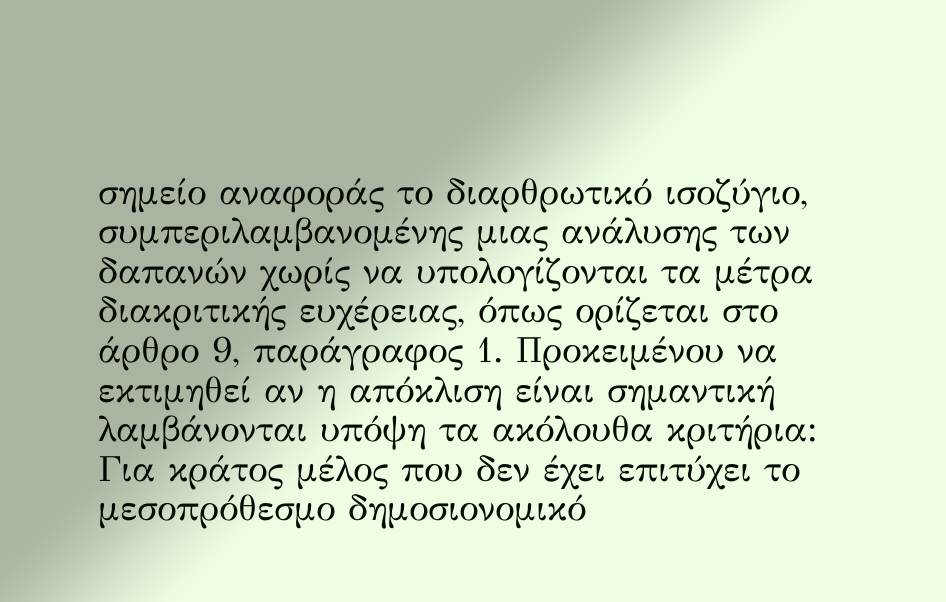σημείο αναφοράς το διαρθρωτικό ισοζύγιο, συμπεριλαμβανομένης μιας ανάλυσης των δαπανών χωρίς να υπολογίζονται τα μέτρα διακριτικής ευχέρειας, όπως ορίζεται στο άρθρο 9, παράγραφος 1. Προκειμένου να εκτιμηθεί αν η απόκλιση είναι σημαντική λαμβάνονται υπόψη τα ακόλουθα κριτήρια: Για κράτος μέλος που δεν έχει επιτύχει το μεσοπρόθεσμο δημοσιονομικό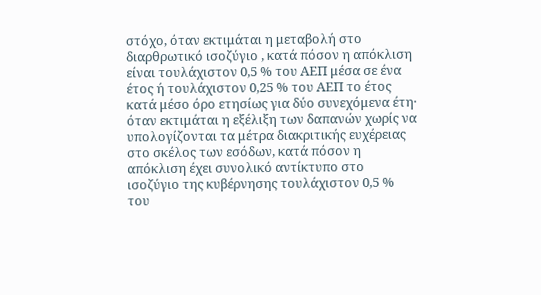στόχο, όταν εκτιμάται η μεταβολή στο διαρθρωτικό ισοζύγιο , κατά πόσον η απόκλιση είναι τουλάχιστον 0,5 % του ΑΕΠ μέσα σε ένα έτος ή τουλάχιστον 0,25 % του ΑΕΠ το έτος κατά μέσο όρο ετησίως για δύο συνεχόμενα έτη· όταν εκτιμάται η εξέλιξη των δαπανών χωρίς να υπολογίζονται τα μέτρα διακριτικής ευχέρειας στο σκέλος των εσόδων, κατά πόσον η απόκλιση έχει συνολικό αντίκτυπο στο ισοζύγιο της κυβέρνησης τουλάχιστον 0,5 % του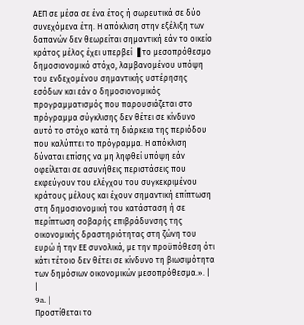ΑΕΠ σε μέσα σε ένα έτος ή σωρευτικά σε δύο συνεχόμενα έτη. Η απόκλιση στην εξέλιξη των δαπανών δεν θεωρείται σημαντική εάν το οικείο κράτος μέλος έχει υπερβεί ▐ το μεσοπρόθεσμο δημοσιονομικό στόχο, λαμβανομένου υπόψη του ενδεχομένου σημαντικής υστέρησης εσόδων και εάν ο δημοσιονομικός προγραμματισμός που παρουσιάζεται στο πρόγραμμα σύγκλισης δεν θέτει σε κίνδυνο αυτό το στόχο κατά τη διάρκεια της περιόδου που καλύπτει το πρόγραμμα. Η απόκλιση δύναται επίσης να μη ληφθεί υπόψη εάν οφείλεται σε ασυνήθεις περιστάσεις που εκφεύγουν του ελέγχου του συγκεκριμένου κράτους μέλους και έχουν σημαντική επίπτωση στη δημοσιονομική του κατάσταση ή σε περίπτωση σοβαρής επιβράδυνσης της οικονομικής δραστηριότητας στη ζώνη του ευρώ ή την ΕΕ συνολικά, με την προϋπόθεση ότι κάτι τέτοιο δεν θέτει σε κίνδυνο τη βιωσιμότητα των δημόσιων οικονομικών μεσοπρόθεσμα.». |
|
9a. |
Προστίθεται το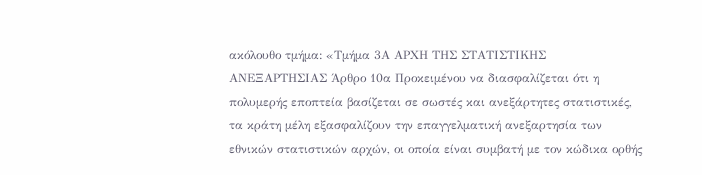ακόλουθο τμήμα: «Τμήμα 3Α ΑΡΧΗ ΤΗΣ ΣΤΑΤΙΣΤΙΚΗΣ ΑΝΕΞΑΡΤΗΣΙΑΣ Άρθρο 10α Προκειμένου να διασφαλίζεται ότι η πολυμερής εποπτεία βασίζεται σε σωστές και ανεξάρτητες στατιστικές, τα κράτη μέλη εξασφαλίζουν την επαγγελματική ανεξαρτησία των εθνικών στατιστικών αρχών, οι οποία είναι συμβατή με τον κώδικα ορθής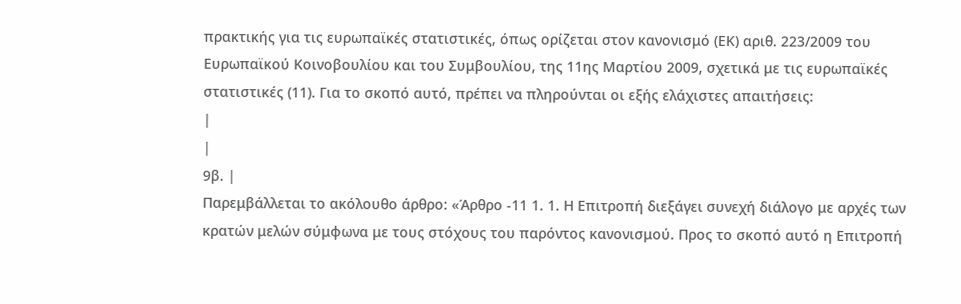πρακτικής για τις ευρωπαϊκές στατιστικές, όπως ορίζεται στον κανονισμό (ΕΚ) αριθ. 223/2009 του Ευρωπαϊκού Κοινοβουλίου και του Συμβουλίου, της 11ης Μαρτίου 2009, σχετικά με τις ευρωπαϊκές στατιστικές (11). Για το σκοπό αυτό, πρέπει να πληρούνται οι εξής ελάχιστες απαιτήσεις:
|
|
9β. |
Παρεμβάλλεται το ακόλουθο άρθρο: «Άρθρο -11 1. 1. Η Επιτροπή διεξάγει συνεχή διάλογο με αρχές των κρατών μελών σύμφωνα με τους στόχους του παρόντος κανονισμού. Προς το σκοπό αυτό η Επιτροπή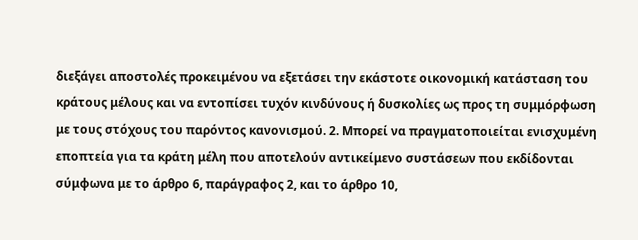διεξάγει αποστολές προκειμένου να εξετάσει την εκάστοτε οικονομική κατάσταση του κράτους μέλους και να εντοπίσει τυχόν κινδύνους ή δυσκολίες ως προς τη συμμόρφωση με τους στόχους του παρόντος κανονισμού. 2. Μπορεί να πραγματοποιείται ενισχυμένη εποπτεία για τα κράτη μέλη που αποτελούν αντικείμενο συστάσεων που εκδίδονται σύμφωνα με το άρθρο 6, παράγραφος 2, και το άρθρο 10,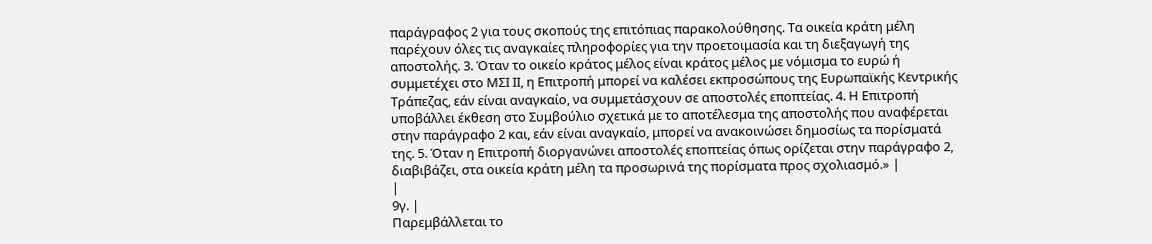παράγραφος 2 για τους σκοπούς της επιτόπιας παρακολούθησης. Τα οικεία κράτη μέλη παρέχουν όλες τις αναγκαίες πληροφορίες για την προετοιμασία και τη διεξαγωγή της αποστολής. 3. Όταν το οικείο κράτος μέλος είναι κράτος μέλος με νόμισμα το ευρώ ή συμμετέχει στο ΜΣΙ ΙΙ, η Επιτροπή μπορεί να καλέσει εκπροσώπους της Ευρωπαϊκής Κεντρικής Τράπεζας, εάν είναι αναγκαίο, να συμμετάσχουν σε αποστολές εποπτείας. 4. Η Επιτροπή υποβάλλει έκθεση στο Συμβούλιο σχετικά με το αποτέλεσμα της αποστολής που αναφέρεται στην παράγραφο 2 και, εάν είναι αναγκαίο, μπορεί να ανακοινώσει δημοσίως τα πορίσματά της. 5. Όταν η Επιτροπή διοργανώνει αποστολές εποπτείας όπως ορίζεται στην παράγραφο 2, διαβιβάζει, στα οικεία κράτη μέλη τα προσωρινά της πορίσματα προς σχολιασμό.» |
|
9γ. |
Παρεμβάλλεται το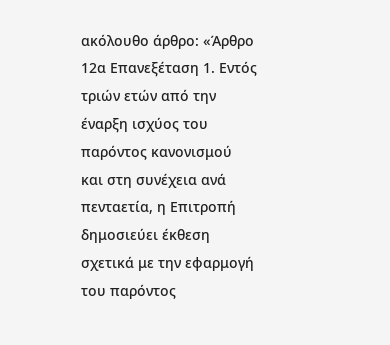ακόλουθο άρθρο: «Άρθρο 12α Επανεξέταση 1. Εντός τριών ετών από την έναρξη ισχύος του παρόντος κανονισμού και στη συνέχεια ανά πενταετία, η Επιτροπή δημοσιεύει έκθεση σχετικά με την εφαρμογή του παρόντος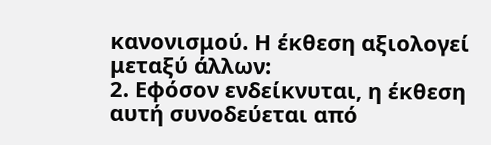κανονισμού. Η έκθεση αξιολογεί μεταξύ άλλων:
2. Εφόσον ενδείκνυται, η έκθεση αυτή συνοδεύεται από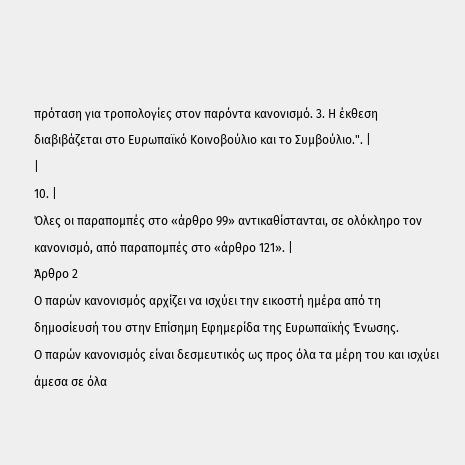πρόταση για τροπολογίες στον παρόντα κανονισμό. 3. Η έκθεση διαβιβάζεται στο Ευρωπαϊκό Κοινοβούλιο και το Συμβούλιο.". |
|
10. |
Όλες οι παραπομπές στο «άρθρο 99» αντικαθίστανται, σε ολόκληρο τον κανονισμό, από παραπομπές στο «άρθρο 121». |
Άρθρο 2
Ο παρών κανονισμός αρχίζει να ισχύει την εικοστή ημέρα από τη δημοσίευσή του στην Επίσημη Εφημερίδα της Ευρωπαϊκής Ένωσης.
Ο παρών κανονισμός είναι δεσμευτικός ως προς όλα τα μέρη του και ισχύει άμεσα σε όλα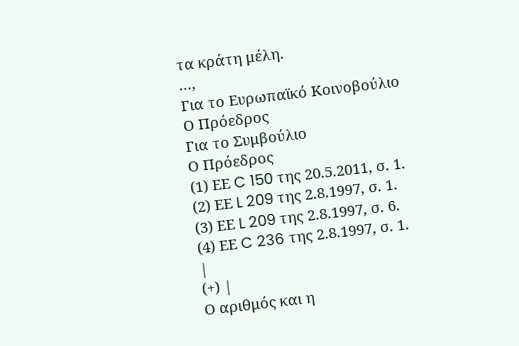τα κράτη μέλη.
…,
Για το Ευρωπαϊκό Κοινοβούλιο
Ο Πρόεδρος
Για το Συμβούλιο
Ο Πρόεδρος
(1) ΕΕ C 150 της 20.5.2011, σ. 1.
(2) ΕΕ L 209 της 2.8.1997, σ. 1.
(3) ΕΕ L 209 της 2.8.1997, σ. 6.
(4) ΕΕ C 236 της 2.8.1997, σ. 1.
|
(+) |
Ο αριθμός και η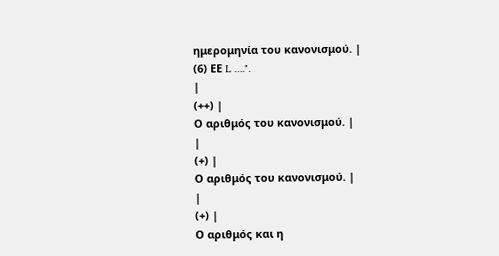ημερομηνία του κανονισμού. |
(6) ΕΕ L ….".
|
(++) |
Ο αριθμός του κανονισμού. |
|
(+) |
Ο αριθμός του κανονισμού. |
|
(+) |
Ο αριθμός και η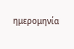ημερομηνία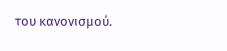του κανονισμού.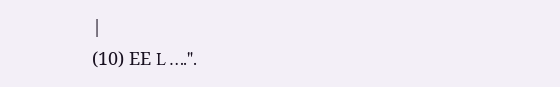|
(10) ΕΕ L ….".